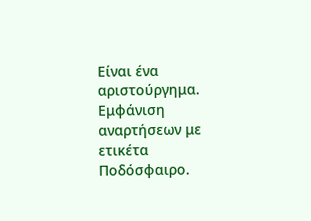Είναι ένα αριστούργημα.
Εμφάνιση αναρτήσεων με ετικέτα Ποδόσφαιρο.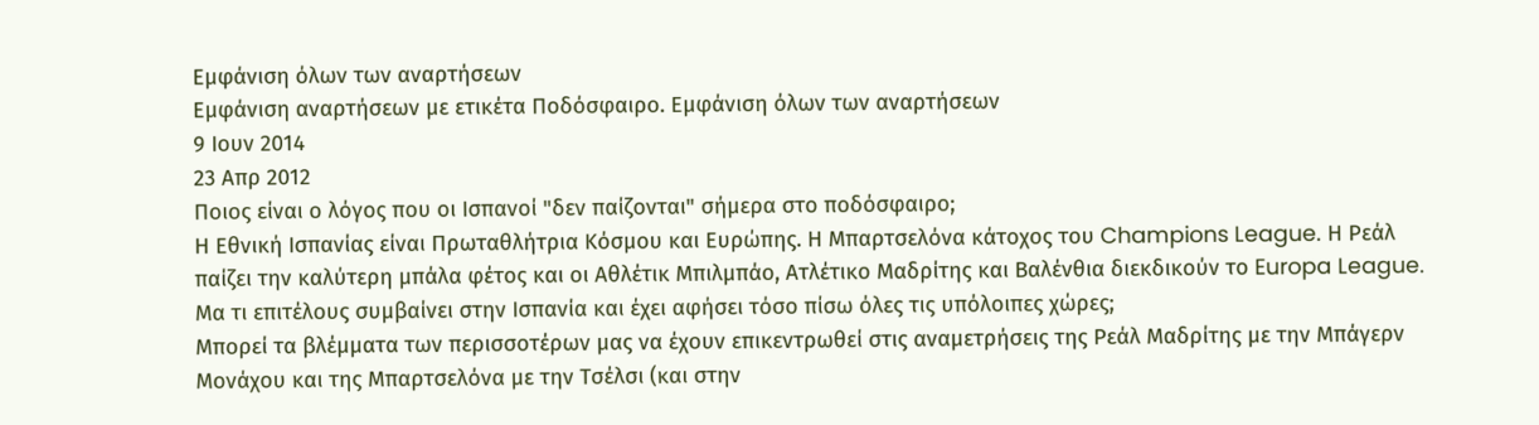Εμφάνιση όλων των αναρτήσεων
Εμφάνιση αναρτήσεων με ετικέτα Ποδόσφαιρο. Εμφάνιση όλων των αναρτήσεων
9 Ιουν 2014
23 Απρ 2012
Ποιος είναι ο λόγος που οι Ισπανοί "δεν παίζονται" σήμερα στο ποδόσφαιρο;
Η Εθνική Ισπανίας είναι Πρωταθλήτρια Κόσμου και Ευρώπης. Η Μπαρτσελόνα κάτοχος του Champions League. Η Ρεάλ παίζει την καλύτερη μπάλα φέτος και οι Αθλέτικ Μπιλμπάο, Ατλέτικο Μαδρίτης και Βαλένθια διεκδικούν το Europa League. Μα τι επιτέλους συμβαίνει στην Ισπανία και έχει αφήσει τόσο πίσω όλες τις υπόλοιπες χώρες;
Μπορεί τα βλέμματα των περισσοτέρων μας να έχουν επικεντρωθεί στις αναμετρήσεις της Ρεάλ Μαδρίτης με την Μπάγερν Μονάχου και της Μπαρτσελόνα με την Τσέλσι (και στην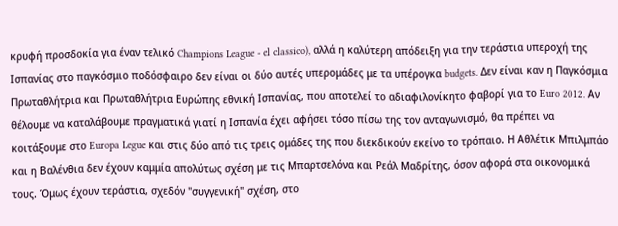κρυφή προσδοκία για έναν τελικό Champions League - el classico), αλλά η καλύτερη απόδειξη για την τεράστια υπεροχή της Ισπανίας στο παγκόσμιο ποδόσφαιρο δεν είναι οι δύο αυτές υπερομάδες με τα υπέρογκα budgets. Δεν είναι καν η Παγκόσμια Πρωταθλήτρια και Πρωταθλήτρια Ευρώπης εθνική Ισπανίας, που αποτελεί το αδιαφιλονίκητο φαβορί για το Euro 2012. Αν θέλουμε να καταλάβουμε πραγματικά γιατί η Ισπανία έχει αφήσει τόσο πίσω της τον ανταγωνισμό, θα πρέπει να κοιτάξουμε στο Europa Legue και στις δύο από τις τρεις ομάδες της που διεκδικούν εκείνο το τρόπαιο. Η Αθλέτικ Μπιλμπάο και η Βαλένθια δεν έχουν καμμία απολύτως σχέση με τις Μπαρτσελόνα και Ρεάλ Μαδρίτης, όσον αφορά στα οικονομικά τους. Όμως έχουν τεράστια, σχεδόν "συγγενική" σχέση, στο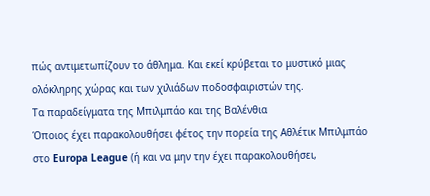πώς αντιμετωπίζουν το άθλημα. Και εκεί κρύβεται το μυστικό μιας ολόκληρης χώρας και των χιλιάδων ποδοσφαιριστών της.
Τα παραδείγματα της Μπιλμπάο και της Βαλένθια
Όποιος έχει παρακολουθήσει φέτος την πορεία της Αθλέτικ Μπιλμπάο στο Europa League (ή και να μην την έχει παρακολουθήσει,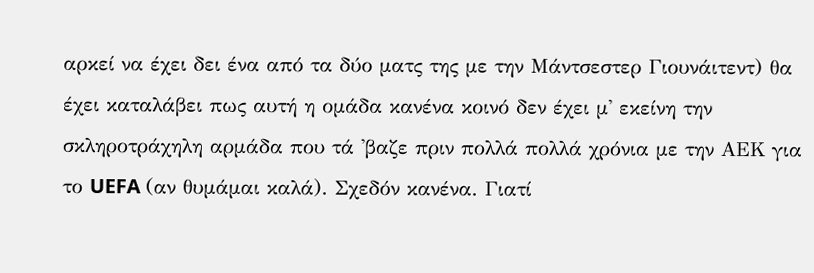αρκεί να έχει δει ένα από τα δύο ματς της με την Μάντσεστερ Γιουνάιτεντ) θα έχει καταλάβει πως αυτή η ομάδα κανένα κοινό δεν έχει μ' εκείνη την σκληροτράχηλη αρμάδα που τά 'βαζε πριν πολλά πολλά χρόνια με την ΑΕΚ για το UEFA (αν θυμάμαι καλά). Σχεδόν κανένα. Γιατί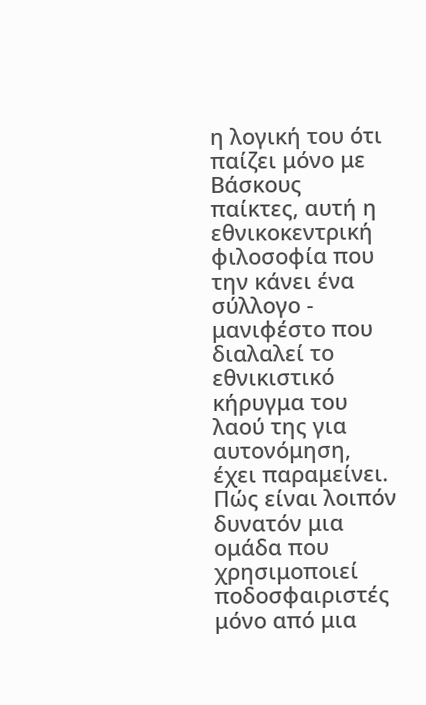η λογική του ότι παίζει μόνο με Βάσκους παίκτες, αυτή η εθνικοκεντρική φιλοσοφία που την κάνει ένα σύλλογο - μανιφέστο που διαλαλεί το εθνικιστικό κήρυγμα του λαού της για αυτονόμηση, έχει παραμείνει. Πώς είναι λοιπόν δυνατόν μια ομάδα που χρησιμοποιεί ποδοσφαιριστές μόνο από μια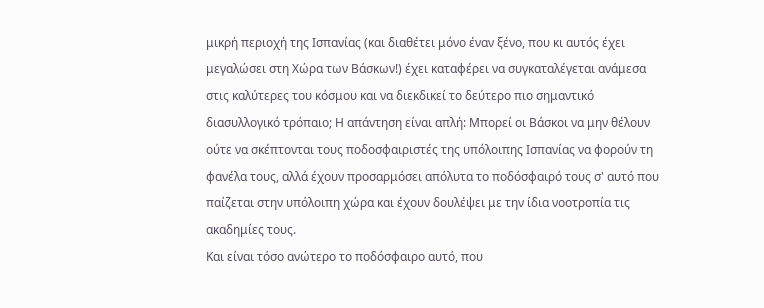μικρή περιοχή της Ισπανίας (και διαθέτει μόνο έναν ξένο, που κι αυτός έχει μεγαλώσει στη Χώρα των Βάσκων!) έχει καταφέρει να συγκαταλέγεται ανάμεσα στις καλύτερες του κόσμου και να διεκδικεί το δεύτερο πιο σημαντικό διασυλλογικό τρόπαιο; Η απάντηση είναι απλή: Μπορεί οι Βάσκοι να μην θέλουν ούτε να σκέπτονται τους ποδοσφαιριστές της υπόλοιπης Ισπανίας να φορούν τη φανέλα τους, αλλά έχουν προσαρμόσει απόλυτα το ποδόσφαιρό τους σ' αυτό που παίζεται στην υπόλοιπη χώρα και έχουν δουλέψει με την ίδια νοοτροπία τις ακαδημίες τους.
Και είναι τόσο ανώτερο το ποδόσφαιρο αυτό, που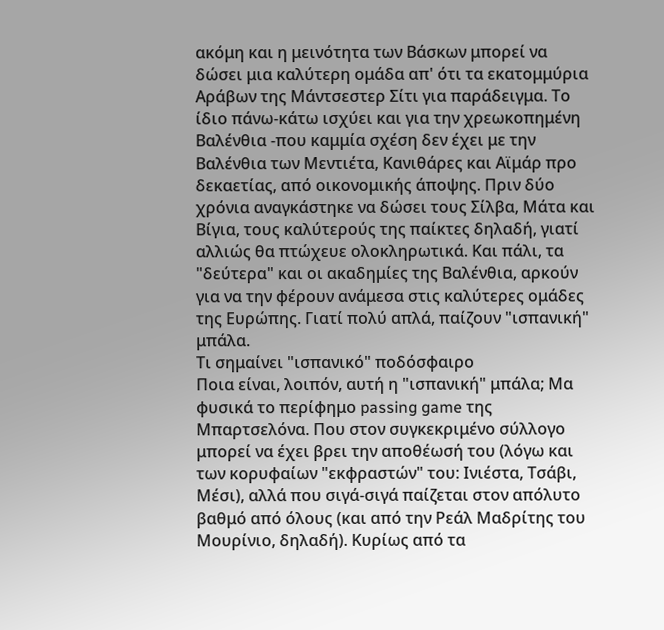ακόμη και η μεινότητα των Βάσκων μπορεί να δώσει μια καλύτερη ομάδα απ' ότι τα εκατομμύρια Αράβων της Μάντσεστερ Σίτι για παράδειγμα. Το ίδιο πάνω-κάτω ισχύει και για την χρεωκοπημένη Βαλένθια -που καμμία σχέση δεν έχει με την Βαλένθια των Μεντιέτα, Κανιθάρες και Αϊμάρ προ δεκαετίας, από οικονομικής άποψης. Πριν δύο χρόνια αναγκάστηκε να δώσει τους Σίλβα, Μάτα και Βίγια, τους καλύτερούς της παίκτες δηλαδή, γιατί αλλιώς θα πτώχευε ολοκληρωτικά. Και πάλι, τα "δεύτερα" και οι ακαδημίες της Βαλένθια, αρκούν για να την φέρουν ανάμεσα στις καλύτερες ομάδες της Ευρώπης. Γιατί πολύ απλά, παίζουν "ισπανική" μπάλα.
Τι σημαίνει "ισπανικό" ποδόσφαιρο
Ποια είναι, λοιπόν, αυτή η "ισπανική" μπάλα; Μα φυσικά το περίφημο passing game της Μπαρτσελόνα. Που στον συγκεκριμένο σύλλογο μπορεί να έχει βρει την αποθέωσή του (λόγω και των κορυφαίων "εκφραστών" του: Ινιέστα, Τσάβι, Μέσι), αλλά που σιγά-σιγά παίζεται στον απόλυτο βαθμό από όλους (και από την Ρεάλ Μαδρίτης του Μουρίνιο, δηλαδή). Κυρίως από τα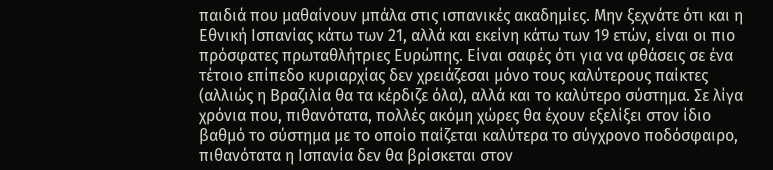παιδιά που μαθαίνουν μπάλα στις ισπανικές ακαδημίες. Μην ξεχνάτε ότι και η Εθνική Ισπανίας κάτω των 21, αλλά και εκείνη κάτω των 19 ετών, είναι οι πιο πρόσφατες πρωταθλήτριες Ευρώπης. Είναι σαφές ότι για να φθάσεις σε ένα τέτοιο επίπεδο κυριαρχίας δεν χρειάζεσαι μόνο τους καλύτερους παίκτες (αλλιώς η Βραζιλία θα τα κέρδιζε όλα), αλλά και το καλύτερο σύστημα. Σε λίγα χρόνια που, πιθανότατα, πολλές ακόμη χώρες θα έχουν εξελίξει στον ίδιο βαθμό το σύστημα με το οποίο παίζεται καλύτερα το σύγχρονο ποδόσφαιρο, πιθανότατα η Ισπανία δεν θα βρίσκεται στον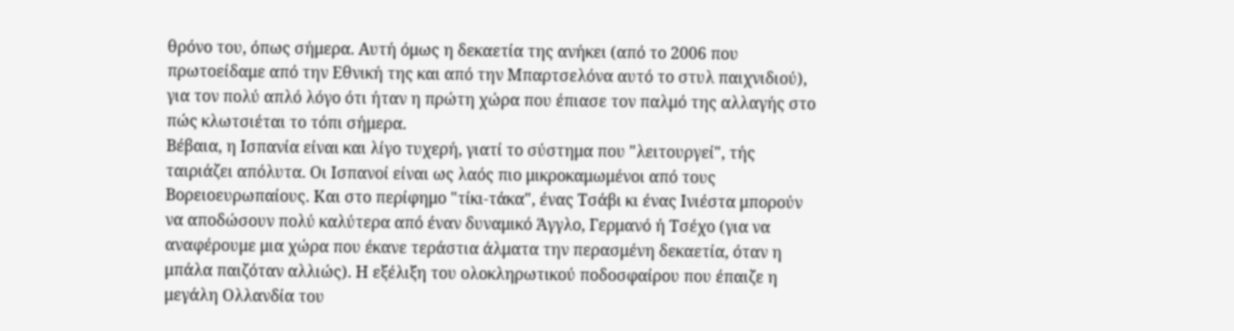θρόνο του, όπως σήμερα. Αυτή όμως η δεκαετία της ανήκει (από το 2006 που πρωτοείδαμε από την Εθνική της και από την Μπαρτσελόνα αυτό το στυλ παιχνιδιού), για τον πολύ απλό λόγο ότι ήταν η πρώτη χώρα που έπιασε τον παλμό της αλλαγής στο πώς κλωτσιέται το τόπι σήμερα.
Βέβαια, η Ισπανία είναι και λίγο τυχερή, γιατί το σύστημα που "λειτουργεί", τής ταιριάζει απόλυτα. Οι Ισπανοί είναι ως λαός πιο μικροκαμωμένοι από τους Βορειοευρωπαίους. Και στο περίφημο "τίκι-τάκα", ένας Τσάβι κι ένας Ινιέστα μπορούν να αποδώσουν πολύ καλύτερα από έναν δυναμικό Άγγλο, Γερμανό ή Τσέχο (για να αναφέρουμε μια χώρα που έκανε τεράστια άλματα την περασμένη δεκαετία, όταν η μπάλα παιζόταν αλλιώς). Η εξέλιξη του ολοκληρωτικού ποδοσφαίρου που έπαιζε η μεγάλη Ολλανδία του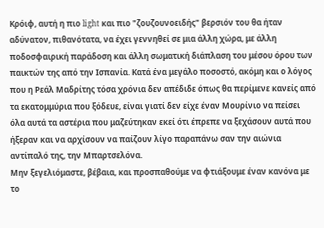Κρόιφ, αυτή η πιο light και πιο "ζουζουνοειδής" βερσιόν του θα ήταν αδύνατον, πιθανότατα, να έχει γεννηθεί σε μια άλλη χώρα, με άλλη ποδοσφαιρική παράδοση και άλλη σωματική διάπλαση του μέσου όρου των παικτών της από την Ισπανία. Κατά ένα μεγάλο ποσοστό, ακόμη και ο λόγος που η Ρεάλ Μαδρίτης τόσα χρόνια δεν απέδιδε όπως θα περίμενε κανείς από τα εκατομμύρια που ξόδευε, είναι γιατί δεν είχε έναν Μουρίνιο να πείσει όλα αυτά τα αστέρια που μαζεύτηκαν εκεί ότι έπρεπε να ξεχάσουν αυτά που ήξεραν και να αρχίσουν να παίζουν λίγο παραπάνω σαν την αιώνια αντίπαλό της, την Μπαρτσελόνα.
Μην ξεγελιόμαστε, βέβαια, και προσπαθούμε να φτιάξουμε έναν κανόνα με το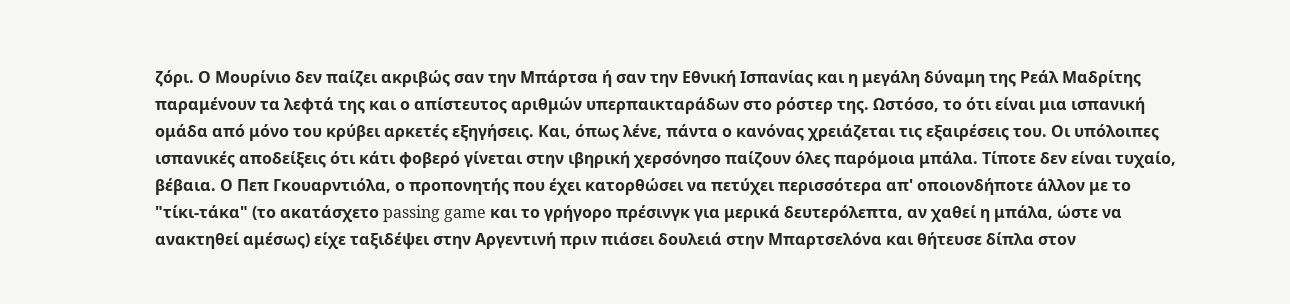ζόρι. Ο Μουρίνιο δεν παίζει ακριβώς σαν την Μπάρτσα ή σαν την Εθνική Ισπανίας και η μεγάλη δύναμη της Ρεάλ Μαδρίτης παραμένουν τα λεφτά της και ο απίστευτος αριθμών υπερπαικταράδων στο ρόστερ της. Ωστόσο, το ότι είναι μια ισπανική ομάδα από μόνο του κρύβει αρκετές εξηγήσεις. Και, όπως λένε, πάντα ο κανόνας χρειάζεται τις εξαιρέσεις του. Οι υπόλοιπες ισπανικές αποδείξεις ότι κάτι φοβερό γίνεται στην ιβηρική χερσόνησο παίζουν όλες παρόμοια μπάλα. Τίποτε δεν είναι τυχαίο, βέβαια. Ο Πεπ Γκουαρντιόλα, ο προπονητής που έχει κατορθώσει να πετύχει περισσότερα απ' οποιονδήποτε άλλον με το "τίκι-τάκα" (το ακατάσχετο passing game και το γρήγορο πρέσινγκ για μερικά δευτερόλεπτα, αν χαθεί η μπάλα, ώστε να ανακτηθεί αμέσως) είχε ταξιδέψει στην Αργεντινή πριν πιάσει δουλειά στην Μπαρτσελόνα και θήτευσε δίπλα στον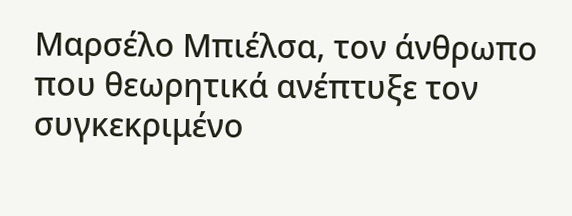Μαρσέλο Μπιέλσα, τον άνθρωπο που θεωρητικά ανέπτυξε τον συγκεκριμένο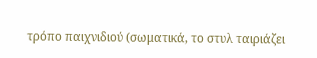τρόπο παιχνιδιού (σωματικά, το στυλ ταιριάζει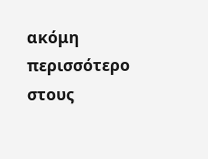ακόμη περισσότερο στους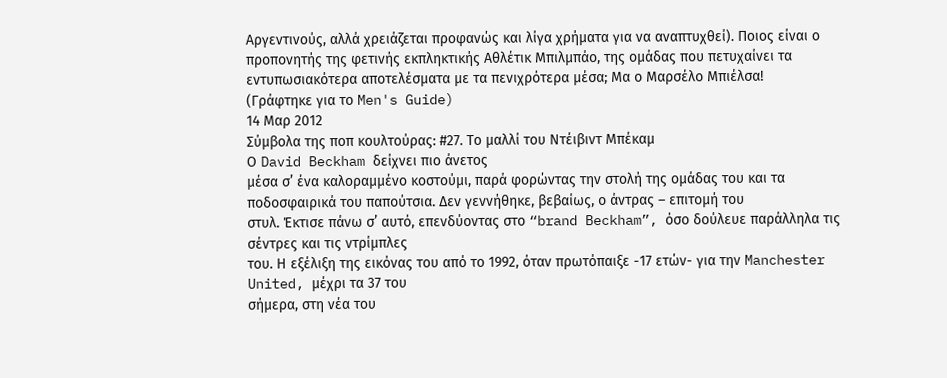Αργεντινούς, αλλά χρειάζεται προφανώς και λίγα χρήματα για να αναπτυχθεί). Ποιος είναι ο προπονητής της φετινής εκπληκτικής Αθλέτικ Μπιλμπάο, της ομάδας που πετυχαίνει τα εντυπωσιακότερα αποτελέσματα με τα πενιχρότερα μέσα; Μα ο Μαρσέλο Μπιέλσα!
(Γράφτηκε για το Men's Guide)
14 Μαρ 2012
Σύμβολα της ποπ κουλτούρας: #27. Το μαλλί του Ντέιβιντ Μπέκαμ
Ο David Beckham δείχνει πιο άνετος
μέσα σ’ ένα καλοραμμένο κοστούμι, παρά φορώντας την στολή της ομάδας του και τα
ποδοσφαιρικά του παπούτσια. Δεν γεννήθηκε, βεβαίως, ο άντρας – επιτομή του
στυλ. Έκτισε πάνω σ’ αυτό, επενδύοντας στο “brand Beckham”, όσο δούλευε παράλληλα τις σέντρες και τις ντρίμπλες
του. Η εξέλιξη της εικόνας του από το 1992, όταν πρωτόπαιξε -17 ετών- για την Manchester United, μέχρι τα 37 του
σήμερα, στη νέα του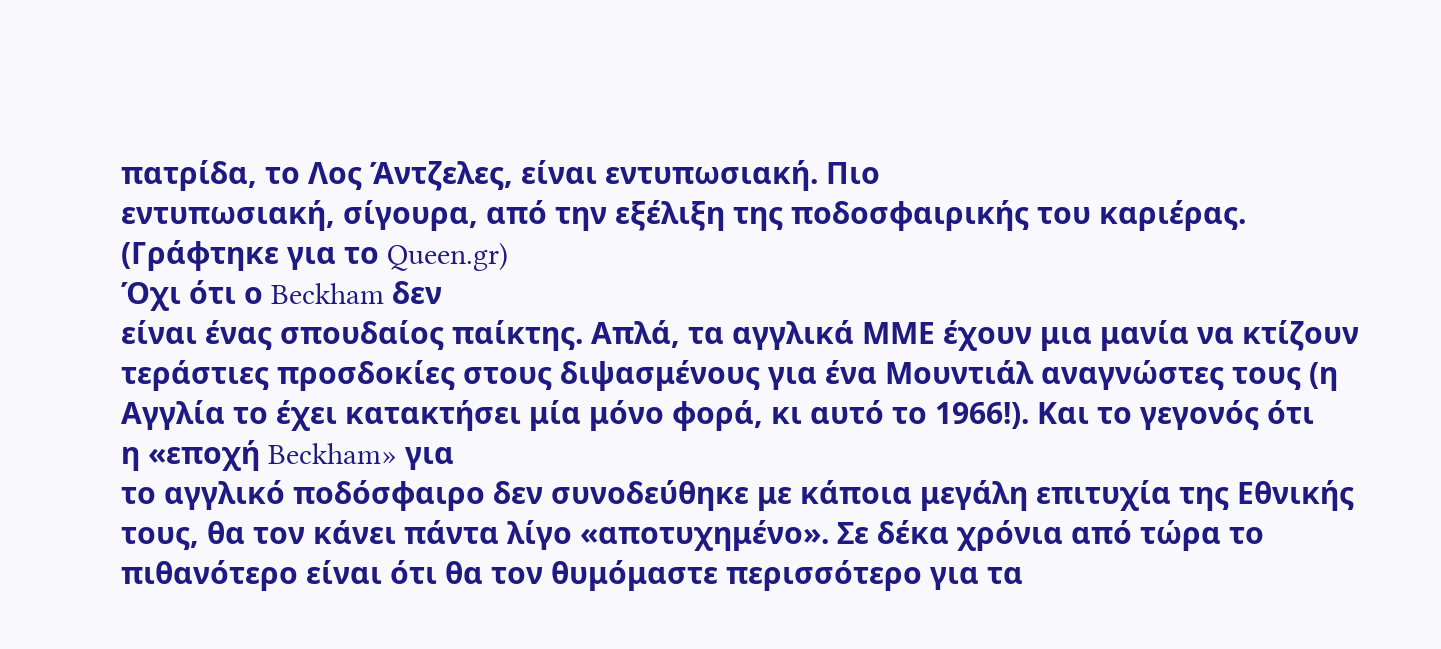πατρίδα, το Λος Άντζελες, είναι εντυπωσιακή. Πιο
εντυπωσιακή, σίγουρα, από την εξέλιξη της ποδοσφαιρικής του καριέρας.
(Γράφτηκε για το Queen.gr)
Όχι ότι ο Beckham δεν
είναι ένας σπουδαίος παίκτης. Απλά, τα αγγλικά ΜΜΕ έχουν μια μανία να κτίζουν
τεράστιες προσδοκίες στους διψασμένους για ένα Μουντιάλ αναγνώστες τους (η
Αγγλία το έχει κατακτήσει μία μόνο φορά, κι αυτό το 1966!). Και το γεγονός ότι
η «εποχή Beckham» για
το αγγλικό ποδόσφαιρο δεν συνοδεύθηκε με κάποια μεγάλη επιτυχία της Εθνικής
τους, θα τον κάνει πάντα λίγο «αποτυχημένο». Σε δέκα χρόνια από τώρα το
πιθανότερο είναι ότι θα τον θυμόμαστε περισσότερο για τα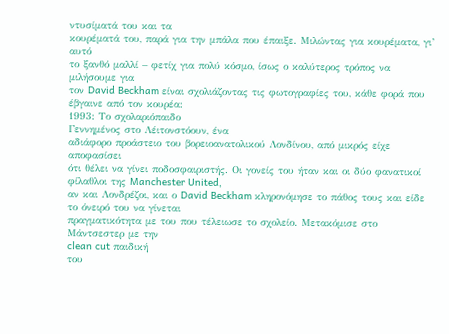ντυσίματά του και τα
κουρέματά του, παρά για την μπάλα που έπαιξε. Μιλώντας για κουρέματα, γι’ αυτό
το ξανθό μαλλί – φετίχ για πολύ κόσμο, ίσως ο καλύτερος τρόπος να μιλήσουμε για
τον David Beckham είναι σχολιάζοντας τις φωτογραφίες του, κάθε φορά που
έβγαινε από τον κουρέα:
1993: Το σχολαριόπαιδο
Γεννημένος στο Λέιτονστόουν, ένα
αδιάφορο προάστειο του βορειοανατολικού Λονδίνου, από μικρός είχε αποφασίσει
ότι θέλει να γίνει ποδοσφαιριστής. Οι γονείς του ήταν και οι δύο φανατικοί
φίλαθλοι της Manchester United,
αν και Λονδρέζοι, και ο David Beckham κληρονόμησε το πάθος τους και είδε το όνειρό του να γίνεται
πραγματικότητα με του που τέλειωσε το σχολείο. Μετακόμισε στο Μάντσεστερ με την
clean cut παιδική
του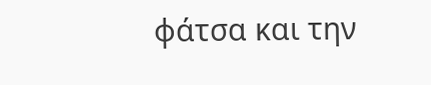φάτσα και την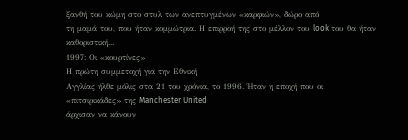ξανθή του κώμη στο στυλ των ανεπτυγμένων «καρφιών», δώρο από
τη μαμά του, που ήταν κομμώτρια. Η επιρροή της στο μέλλον του look του θα ήταν
καθοριστική...
1997: Οι «κουρτίνες»
Η πρώτη συμμετοχή για την Εθνική
Αγγλίας ήλθε μόλις στα 21 του χρόνια, το 1996. Ήταν η εποχή που οι
«πιτσιρικάδες» της Manchester United
άρχισαν να κάνουν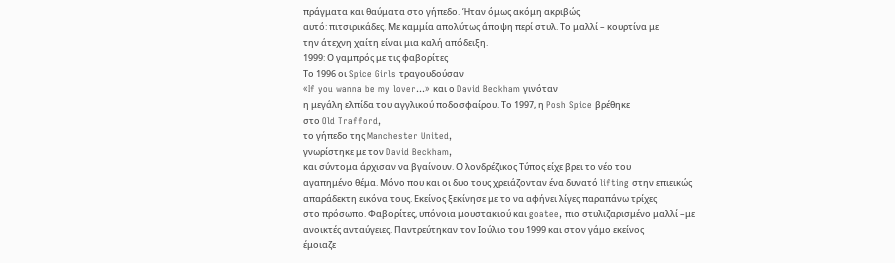πράγματα και θαύματα στο γήπεδο. Ήταν όμως ακόμη ακριβώς
αυτό: πιτσιρικάδες. Με καμμία απολύτως άποψη περί στυλ. Το μαλλί – κουρτίνα με
την άτεχνη χαίτη είναι μια καλή απόδειξη.
1999: Ο γαμπρός με τις φαβορίτες
Το 1996 οι Spice Girls τραγουδούσαν
«If you wanna be my lover…» και ο David Beckham γινόταν
η μεγάλη ελπίδα του αγγλικού ποδοσφαίρου. Το 1997, η Posh Spice βρέθηκε
στο Old Trafford,
το γήπεδο της Manchester United,
γνωρίστηκε με τον David Beckham,
και σύντομα άρχισαν να βγαίνουν. Ο λονδρέζικος Τύπος είχε βρει το νέο του
αγαπημένο θέμα. Μόνο που και οι δυο τους χρειάζονταν ένα δυνατό lifting στην επιεικώς
απαράδεκτη εικόνα τους. Εκείνος ξεκίνησε με το να αφήνει λίγες παραπάνω τρίχες
στο πρόσωπο. Φαβορίτες, υπόνοια μουστακιού και goatee, πιο στυλιζαρισμένο μαλλί –με
ανοικτές ανταύγειες. Παντρεύτηκαν τον Ιούλιο του 1999 και στον γάμο εκείνος
έμοιαζε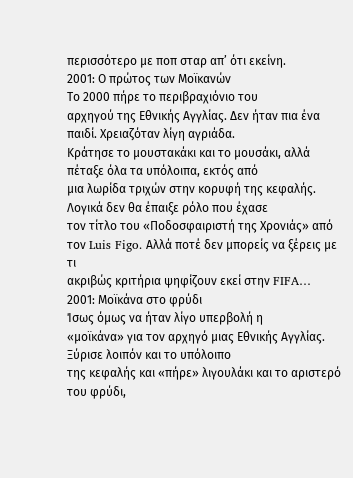περισσότερο με ποπ σταρ απ’ ότι εκείνη.
2001: Ο πρώτος των Μοϊκανών
Το 2000 πήρε το περιβραχιόνιο του
αρχηγού της Εθνικής Αγγλίας. Δεν ήταν πια ένα παιδί. Χρειαζόταν λίγη αγριάδα.
Κράτησε το μουστακάκι και το μουσάκι, αλλά πέταξε όλα τα υπόλοιπα, εκτός από
μια λωρίδα τριχών στην κορυφή της κεφαλής. Λογικά δεν θα έπαιξε ρόλο που έχασε
τον τίτλο του «Ποδοσφαιριστή της Χρονιάς» από τον Luis Figo. Aλλά ποτέ δεν μπορείς να ξέρεις με τι
ακριβώς κριτήρια ψηφίζουν εκεί στην FIFA…
2001: Μοϊκάνα στο φρύδι
Ίσως όμως να ήταν λίγο υπερβολή η
«μοϊκάνα» για τον αρχηγό μιας Εθνικής Αγγλίας. Ξύρισε λοιπόν και το υπόλοιπο
της κεφαλής και «πήρε» λιγουλάκι και το αριστερό του φρύδι,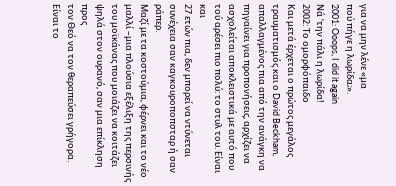για να μην λένε «μα
πού πήγε η λωρίδα;».
2001: Ooops, I did it again
Νά ‘την πάλι η λωρίδα!
2002: Το ομορφόπαιδο
Και μετά έρχεται ο πρώτος μεγάλος
τραυματισμός και ο David Beckham,
απαλλαγμένος πια από την ανάγκη να πηγαίνει για προπονήσεις, αρχίζει να
ασχολείται αποκλειστικά με αυτό που τού αρέσει πιο πολύ: το στυλ του. Είναι και
27 ετών πια, δεν μπορεί να ντύνεται συνέχεια σαν καγκουροποπσταρ ή σαν ράπερ.
Μαζί με τα κοστούμια, φέρνει και το νέο μαλλί –μια πλούσια εξέλιξη της περσινής
του μοϊκάνας που μοιάζει να κοιτάζει ψηλά στον ουρανό, σαν μια επίκληση προς
τον Θεό να τον θεραπεύσει γρήγορα. Είναι το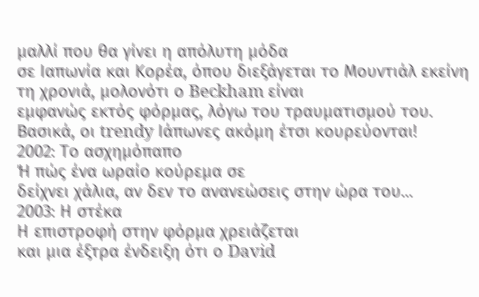μαλλί που θα γίνει η απόλυτη μόδα
σε Ιαπωνία και Κορέα, όπου διεξάγεται το Μουντιάλ εκείνη τη χρονιά, μολονότι ο Beckham είναι
εμφανώς εκτός φόρμας, λόγω του τραυματισμού του. Βασικά, οι trendy Ιάπωνες ακόμη έτσι κουρεύονται!
2002: Το ασχημόπαπο
Ή πώς ένα ωραίο κούρεμα σε
δείχνει χάλια, αν δεν το ανανεώσεις στην ώρα του...
2003: Η στέκα
Η επιστροφή στην φόρμα χρειάζεται
και μια έξτρα ένδειξη ότι ο David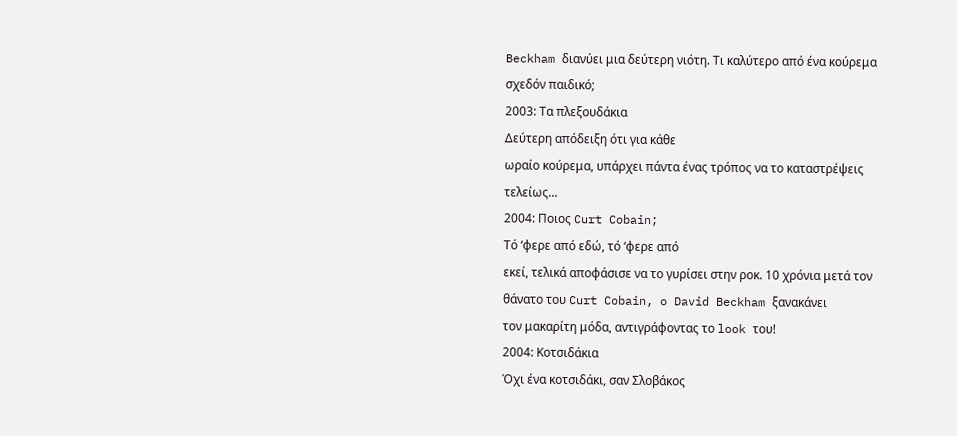Beckham διανύει μια δεύτερη νιότη. Τι καλύτερο από ένα κούρεμα
σχεδόν παιδικό;
2003: Τα πλεξουδάκια
Δεύτερη απόδειξη ότι για κάθε
ωραίο κούρεμα, υπάρχει πάντα ένας τρόπος να το καταστρέψεις τελείως...
2004: Ποιος Curt Cobain;
Τό ‘φερε από εδώ, τό ‘φερε από
εκεί, τελικά αποφάσισε να το γυρίσει στην ροκ. 10 χρόνια μετά τον θάνατο του Curt Cobain, o David Beckham ξανακάνει
τον μακαρίτη μόδα, αντιγράφοντας το look του!
2004: Κοτσιδάκια
Όχι ένα κοτσιδάκι, σαν Σλοβάκος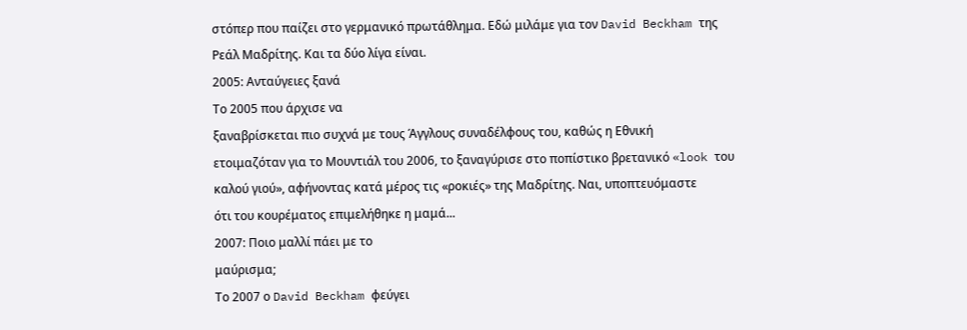στόπερ που παίζει στο γερμανικό πρωτάθλημα. Εδώ μιλάμε για τον David Beckham της
Ρεάλ Μαδρίτης. Και τα δύο λίγα είναι.
2005: Ανταύγειες ξανά
Το 2005 που άρχισε να
ξαναβρίσκεται πιο συχνά με τους Άγγλους συναδέλφους του, καθώς η Εθνική
ετοιμαζόταν για το Μουντιάλ του 2006, το ξαναγύρισε στο ποπίστικο βρετανικό «look του
καλού γιού», αφήνοντας κατά μέρος τις «ροκιές» της Μαδρίτης. Ναι, υποπτευόμαστε
ότι του κουρέματος επιμελήθηκε η μαμά...
2007: Ποιο μαλλί πάει με το
μαύρισμα;
Το 2007 ο David Beckham φεύγει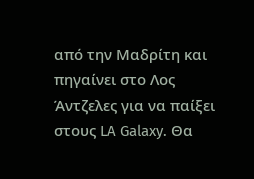από την Μαδρίτη και πηγαίνει στο Λος Άντζελες για να παίξει στους LA Galaxy. Θα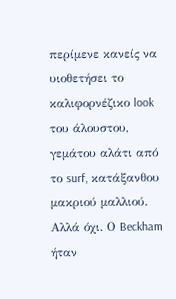περίμενε κανείς να
υιοθετήσει το καλιφορνέζικο look
του άλουστου, γεμάτου αλάτι από το surf, κατάξανθου μακριού μαλλιού. Αλλά όχι. Ο Beckham ήταν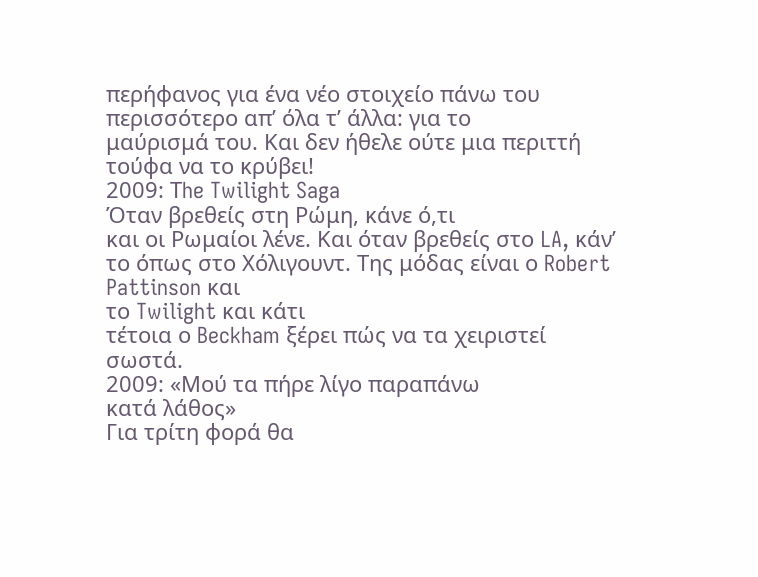περήφανος για ένα νέο στοιχείο πάνω του περισσότερο απ’ όλα τ’ άλλα: για το
μαύρισμά του. Και δεν ήθελε ούτε μια περιττή τούφα να το κρύβει!
2009: Τhe Twilight Saga
Όταν βρεθείς στη Ρώμη, κάνε ό,τι
και οι Ρωμαίοι λένε. Και όταν βρεθείς στο LA, κάν’ το όπως στο Χόλιγουντ. Της μόδας είναι ο Robert Pattinson και
το Twilight και κάτι
τέτοια ο Beckham ξέρει πώς να τα χειριστεί σωστά.
2009: «Μού τα πήρε λίγο παραπάνω
κατά λάθος»
Για τρίτη φορά θα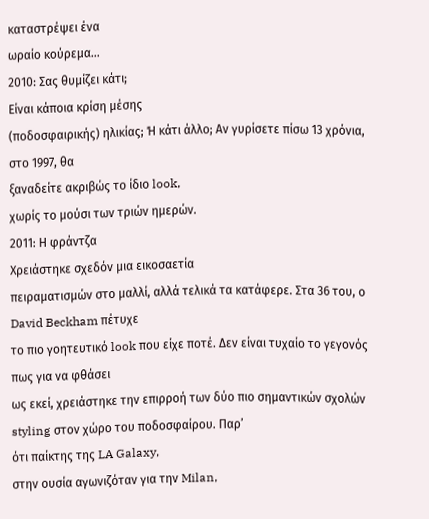καταστρέψει ένα
ωραίο κούρεμα...
2010: Σας θυμίζει κάτι;
Είναι κάποια κρίση μέσης
(ποδοσφαιρικής) ηλικίας; Ή κάτι άλλο; Αν γυρίσετε πίσω 13 χρόνια, στο 1997, θα
ξαναδείτε ακριβώς το ίδιο look,
χωρίς το μούσι των τριών ημερών.
2011: Η φράντζα
Χρειάστηκε σχεδόν μια εικοσαετία
πειραματισμών στο μαλλί, αλλά τελικά τα κατάφερε. Στα 36 του, ο David Beckham πέτυχε
το πιο γοητευτικό look που είχε ποτέ. Δεν είναι τυχαίο το γεγονός πως για να φθάσει
ως εκεί, χρειάστηκε την επιρροή των δύο πιο σημαντικών σχολών styling στον χώρο του ποδοσφαίρου. Παρ’
ότι παίκτης της LA Galaxy,
στην ουσία αγωνιζόταν για την Milan,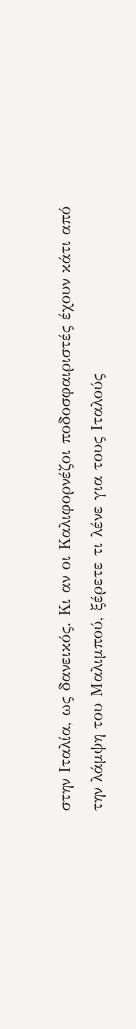στην Ιταλία, ως δανεικός. Κι αν οι Καλιφορνέζοι ποδοσφαιριστές έχουν κάτι από
την λάμψη του Μαλιμπού, ξέρετε τι λένε για τους Ιταλούς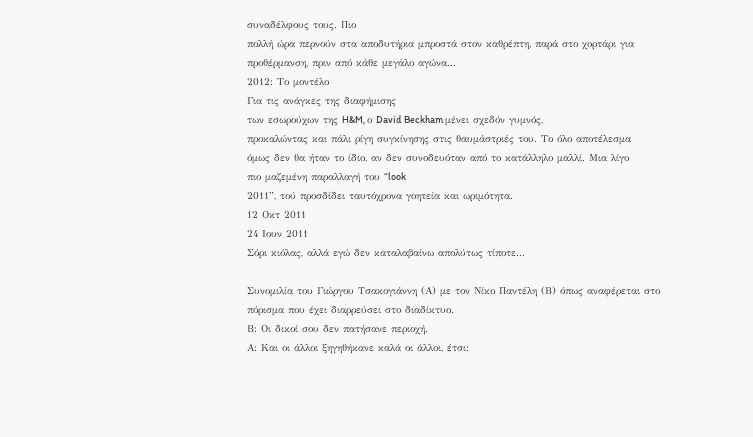συναδέλφους τους. Πιο
πολλή ώρα περνούν στα αποδυτήρια μπροστά στον καθρέπτη, παρά στο χορτάρι για
προθέρμανση, πριν από κάθε μεγάλο αγώνα...
2012: Το μοντέλο
Για τις ανάγκες της διαφήμισης
των εσωρούχων της H&M, ο David Beckham μένει σχεδόν γυμνός,
προκαλώντας και πάλι ρίγη συγκίνησης στις θαυμάστριές του. Το όλο αποτέλεσμα
όμως δεν θα ήταν το ίδιο, αν δεν συνοδευόταν από το κατάλληλο μαλλί. Μια λίγο
πιο μαζεμένη παραλλαγή του “look
2011”, τού προσδίδει ταυτόχρονα γοητεία και ωριμότητα.
12 Οκτ 2011
24 Ιουν 2011
Σόρι κιόλας, αλλά εγώ δεν καταλαβαίνω απολύτως τίποτε...

Συνομιλία του Γιώργου Τσακογιάννη (Α) με τον Νίκο Παντέλη (Β) όπως αναφέρεται στο πόρισμα που έχει διαρρεύσει στο διαδίκτυο.
Β: Οι δικοί σου δεν πατήσανε περιοχή.
Α: Και οι άλλοι ξηγηθήκανε καλά οι άλλοι, έτσι: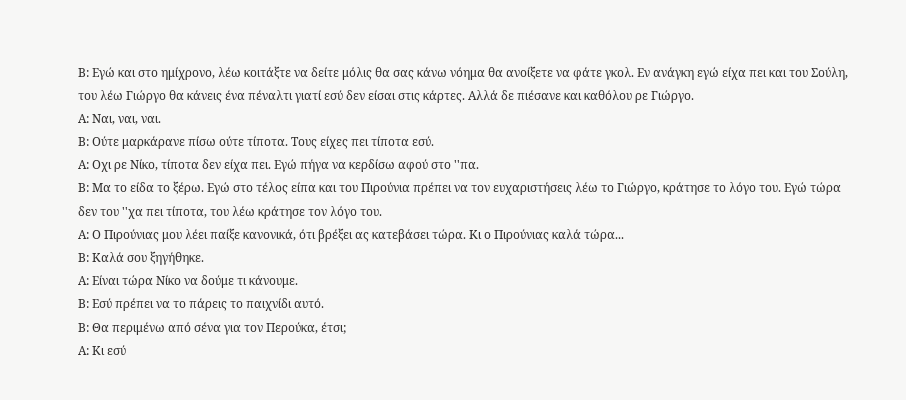Β: Εγώ και στο ημίχρονο, λέω κοιτάξτε να δείτε μόλις θα σας κάνω νόημα θα ανοίξετε να φάτε γκολ. Εν ανάγκη εγώ είχα πει και του Σούλη, του λέω Γιώργο θα κάνεις ένα πέναλτι γιατί εσύ δεν είσαι στις κάρτες. Αλλά δε πιέσανε και καθόλου ρε Γιώργο.
Α: Ναι, ναι, ναι.
Β: Ούτε μαρκάρανε πίσω ούτε τίποτα. Τους είχες πει τίποτα εσύ.
Α: Οχι ρε Νίκο, τίποτα δεν είχα πει. Εγώ πήγα να κερδίσω αφού στο ''πα.
Β: Μα το είδα το ξέρω. Εγώ στο τέλος είπα και του Πιρούνια πρέπει να τον ευχαριστήσεις λέω το Γιώργο, κράτησε το λόγο του. Εγώ τώρα δεν του ''χα πει τίποτα, του λέω κράτησε τον λόγο του.
Α: Ο Πιρούνιας μου λέει παίξε κανονικά, ότι βρέξει ας κατεβάσει τώρα. Κι ο Πιρούνιας καλά τώρα...
Β: Καλά σου ξηγήθηκε.
Α: Είναι τώρα Νίκο να δούμε τι κάνουμε.
Β: Εσύ πρέπει να το πάρεις το παιχνίδι αυτό.
Β: Θα περιμένω από σένα για τον Περούκα, έτσι;
Α: Κι εσύ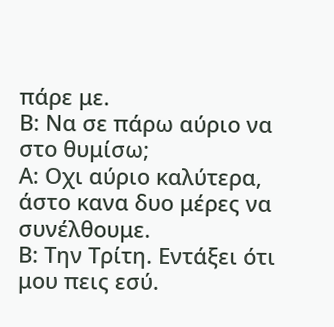πάρε με.
Β: Να σε πάρω αύριο να στο θυμίσω;
Α: Οχι αύριο καλύτερα, άστο κανα δυο μέρες να συνέλθουμε.
Β: Την Τρίτη. Εντάξει ότι μου πεις εσύ.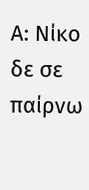Α: Νίκο δε σε παίρνω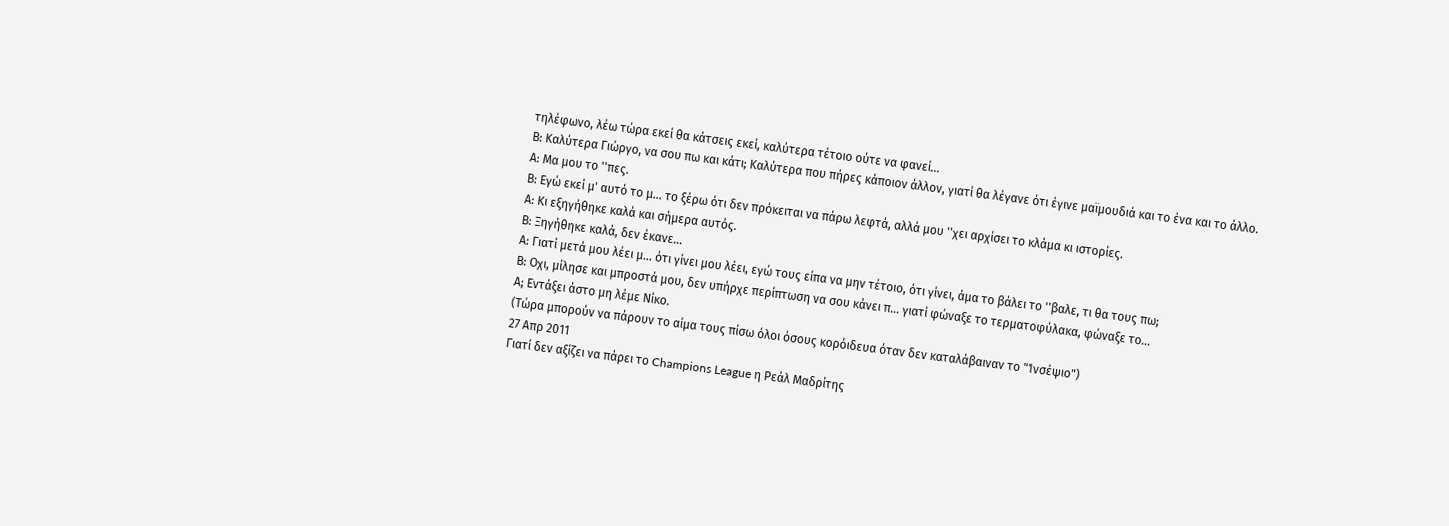τηλέφωνο, λέω τώρα εκεί θα κάτσεις εκεί, καλύτερα τέτοιο ούτε να φανεί...
Β: Καλύτερα Γιώργο, να σου πω και κάτι; Καλύτερα που πήρες κάποιον άλλον, γιατί θα λέγανε ότι έγινε μαϊμουδιά και το ένα και το άλλο.
Α: Μα μου το ''πες.
Β: Εγώ εκεί μ' αυτό το μ... το ξέρω ότι δεν πρόκειται να πάρω λεφτά, αλλά μου ''χει αρχίσει το κλάμα κι ιστορίες.
Α: Κι εξηγήθηκε καλά και σήμερα αυτός.
Β: Ξηγήθηκε καλά, δεν έκανε...
Α: Γιατί μετά μου λέει μ... ότι γίνει μου λέει, εγώ τους είπα να μην τέτοιο, ότι γίνει, άμα το βάλει το ''βαλε, τι θα τους πω;
Β: Οχι, μίλησε και μπροστά μου, δεν υπήρχε περίπτωση να σου κάνει π... γιατί φώναξε το τερματοφύλακα, φώναξε το...
Α; Εντάξει άστο μη λέμε Νίκο.
(Τώρα μπορούν να πάρουν το αίμα τους πίσω όλοι όσους κορόιδευα όταν δεν καταλάβαιναν το "Ίνσέψιο")
27 Απρ 2011
Γιατί δεν αξίζει να πάρει το Champions League η Ρεάλ Μαδρίτης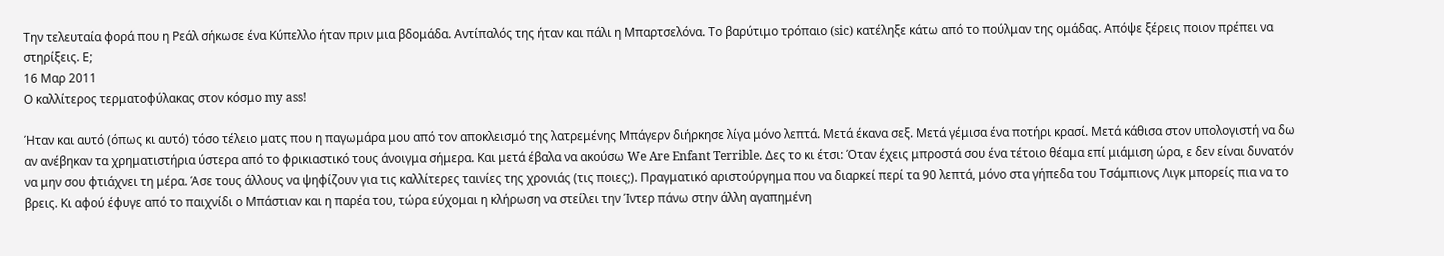Την τελευταία φορά που η Ρεάλ σήκωσε ένα Κύπελλο ήταν πριν μια βδομάδα. Αντίπαλός της ήταν και πάλι η Μπαρτσελόνα. Το βαρύτιμο τρόπαιο (sic) κατέληξε κάτω από το πούλμαν της ομάδας. Απόψε ξέρεις ποιον πρέπει να στηρίξεις. Ε;
16 Μαρ 2011
Ο καλλίτερος τερματοφύλακας στον κόσμο my ass!

Ήταν και αυτό (όπως κι αυτό) τόσο τέλειο ματς που η παγωμάρα μου από τον αποκλεισμό της λατρεμένης Μπάγερν διήρκησε λίγα μόνο λεπτά. Μετά έκανα σεξ. Μετά γέμισα ένα ποτήρι κρασί. Μετά κάθισα στον υπολογιστή να δω αν ανέβηκαν τα χρηματιστήρια ύστερα από το φρικιαστικό τους άνοιγμα σήμερα. Και μετά έβαλα να ακούσω We Are Enfant Terrible. Δες το κι έτσι: Όταν έχεις μπροστά σου ένα τέτοιο θέαμα επί μιάμιση ώρα, ε δεν είναι δυνατόν να μην σου φτιάχνει τη μέρα. Άσε τους άλλους να ψηφίζουν για τις καλλίτερες ταινίες της χρονιάς (τις ποιες;). Πραγματικό αριστούργημα που να διαρκεί περί τα 90 λεπτά, μόνο στα γήπεδα του Τσάμπιονς Λιγκ μπορείς πια να το βρεις. Κι αφού έφυγε από το παιχνίδι ο Μπάστιαν και η παρέα του, τώρα εύχομαι η κλήρωση να στείλει την Ίντερ πάνω στην άλλη αγαπημένη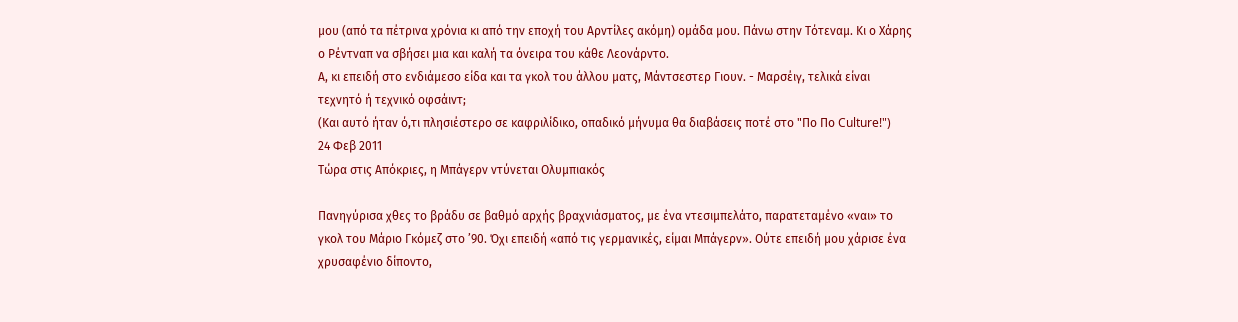μου (από τα πέτρινα χρόνια κι από την εποχή του Αρντίλες ακόμη) ομάδα μου. Πάνω στην Τότεναμ. Κι ο Χάρης ο Ρέντναπ να σβήσει μια και καλή τα όνειρα του κάθε Λεονάρντο.
Α, κι επειδή στο ενδιάμεσο είδα και τα γκολ του άλλου ματς, Μάντσεστερ Γιουν. - Μαρσέιγ, τελικά είναι τεχνητό ή τεχνικό οφσάιντ;
(Και αυτό ήταν ό,τι πλησιέστερο σε καφριλίδικο, οπαδικό μήνυμα θα διαβάσεις ποτέ στο "Πο Πο Culture!")
24 Φεβ 2011
Τώρα στις Απόκριες, η Μπάγερν ντύνεται Ολυμπιακός

Πανηγύρισα χθες το βράδυ σε βαθμό αρχής βραχνιάσματος, με ένα ντεσιμπελάτο, παρατεταμένο «ναι» το γκολ του Μάριο Γκόμεζ στο ’90. Όχι επειδή «από τις γερμανικές, είμαι Μπάγερν». Ούτε επειδή μου χάρισε ένα χρυσαφένιο δίποντο,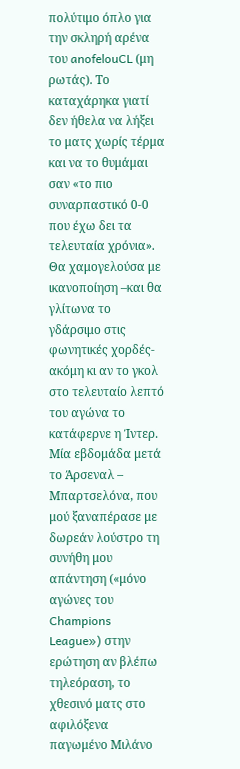πολύτιμο όπλο για την σκληρή αρένα του anofelouCL (μη ρωτάς). Το καταχάρηκα γιατί δεν ήθελα να λήξει το ματς χωρίς τέρμα και να το θυμάμαι σαν «το πιο συναρπαστικό 0-0 που έχω δει τα τελευταία χρόνια». Θα χαμογελούσα με ικανοποίηση –και θα γλίτωνα το γδάρσιμο στις φωνητικές χορδές- ακόμη κι αν το γκολ στο τελευταίο λεπτό του αγώνα το κατάφερνε η Ίντερ. Μία εβδομάδα μετά το Άρσεναλ – Μπαρτσελόνα, που μού ξαναπέρασε με δωρεάν λούστρο τη συνήθη μου απάντηση («μόνο αγώνες του Champions League») στην ερώτηση αν βλέπω τηλεόραση, το χθεσινό ματς στο αφιλόξενα παγωμένο Μιλάνο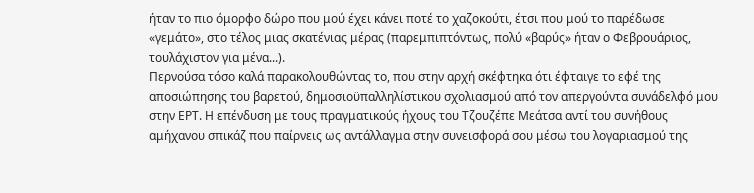ήταν το πιο όμορφο δώρο που μού έχει κάνει ποτέ το χαζοκούτι, έτσι που μού το παρέδωσε «γεμάτο», στο τέλος μιας σκατένιας μέρας (παρεμπιπτόντως, πολύ «βαρύς» ήταν ο Φεβρουάριος, τουλάχιστον για μένα...).
Περνούσα τόσο καλά παρακολουθώντας το, που στην αρχή σκέφτηκα ότι έφταιγε το εφέ της αποσιώπησης του βαρετού, δημοσιοϋπαλληλίστικου σχολιασμού από τον απεργούντα συνάδελφό μου στην ΕΡΤ. Η επένδυση με τους πραγματικούς ήχους του Τζουζέπε Μεάτσα αντί του συνήθους αμήχανου σπικάζ που παίρνεις ως αντάλλαγμα στην συνεισφορά σου μέσω του λογαριασμού της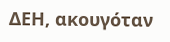ΔΕΗ, ακουγόταν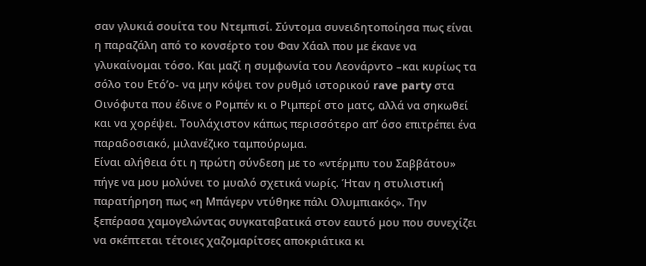σαν γλυκιά σουίτα του Ντεμπισί. Σύντομα συνειδητοποίησα πως είναι η παραζάλη από το κονσέρτο του Φαν Χάαλ που με έκανε να γλυκαίνομαι τόσο. Και μαζί η συμφωνία του Λεονάρντο –και κυρίως τα σόλο του Ετό’ο- να μην κόψει τον ρυθμό ιστορικού rave party στα Οινόφυτα που έδινε ο Ρομπέν κι ο Ριμπερί στο ματς, αλλά να σηκωθεί και να χορέψει. Τουλάχιστον κάπως περισσότερο απ’ όσο επιτρέπει ένα παραδοσιακό, μιλανέζικο ταμπούρωμα.
Είναι αλήθεια ότι η πρώτη σύνδεση με το «ντέρμπυ του Σαββάτου» πήγε να μου μολύνει το μυαλό σχετικά νωρίς. Ήταν η στυλιστική παρατήρηση πως «η Μπάγερν ντύθηκε πάλι Ολυμπιακός». Την ξεπέρασα χαμογελώντας συγκαταβατικά στον εαυτό μου που συνεχίζει να σκέπτεται τέτοιες χαζομαρίτσες αποκριάτικα κι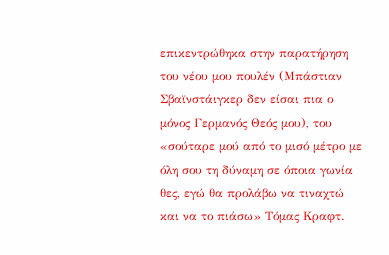επικεντρώθηκα στην παρατήρηση του νέου μου πουλέν (Μπάστιαν Σβαϊνστάιγκερ δεν είσαι πια ο μόνος Γερμανός Θεός μου), του «σούταρε μού από το μισό μέτρο με όλη σου τη δύναμη σε όποια γωνία θες, εγώ θα προλάβω να τιναχτώ και να το πιάσω» Τόμας Κραφτ.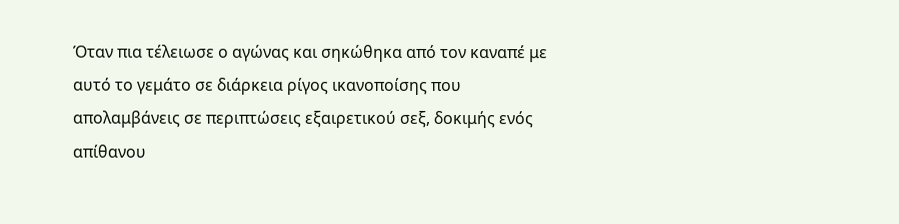Όταν πια τέλειωσε ο αγώνας και σηκώθηκα από τον καναπέ με αυτό το γεμάτο σε διάρκεια ρίγος ικανοποίσης που απολαμβάνεις σε περιπτώσεις εξαιρετικού σεξ, δοκιμής ενός απίθανου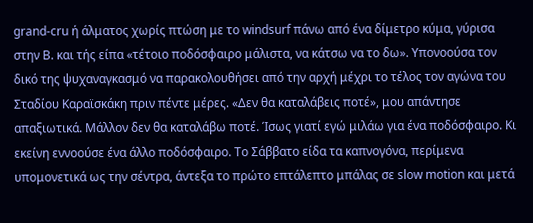grand-cru ή άλματος χωρίς πτώση με το windsurf πάνω από ένα δίμετρο κύμα, γύρισα στην Β. και τής είπα «τέτοιο ποδόσφαιρο μάλιστα, να κάτσω να το δω». Υπονοούσα τον δικό της ψυχαναγκασμό να παρακολουθήσει από την αρχή μέχρι το τέλος τον αγώνα του Σταδίου Καραϊσκάκη πριν πέντε μέρες. «Δεν θα καταλάβεις ποτέ», μου απάντησε απαξιωτικά. Μάλλον δεν θα καταλάβω ποτέ. Ίσως γιατί εγώ μιλάω για ένα ποδόσφαιρο. Κι εκείνη εννοούσε ένα άλλο ποδόσφαιρο. Το Σάββατο είδα τα καπνογόνα, περίμενα υπομονετικά ως την σέντρα, άντεξα το πρώτο επτάλεπτο μπάλας σε slow motion και μετά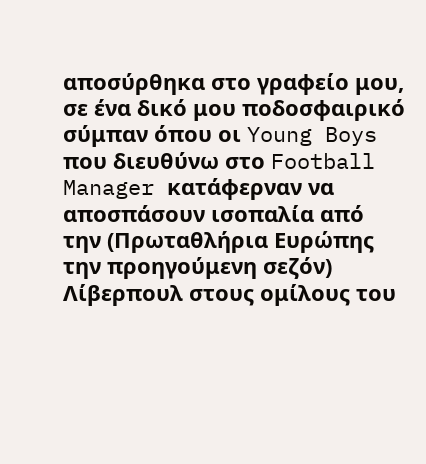αποσύρθηκα στο γραφείο μου, σε ένα δικό μου ποδοσφαιρικό σύμπαν όπου οι Young Boys που διευθύνω στο Football Manager κατάφερναν να αποσπάσουν ισοπαλία από την (Πρωταθλήρια Ευρώπης την προηγούμενη σεζόν) Λίβερπουλ στους ομίλους του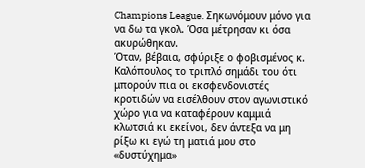Champions League. Σηκωνόμουν μόνο για να δω τα γκολ. Όσα μέτρησαν κι όσα ακυρώθηκαν.
Όταν, βέβαια, σφύριξε ο φοβισμένος κ. Καλόπουλος το τριπλό σημάδι του ότι μπορούν πια οι εκσφενδονιστές κροτιδών να εισέλθουν στον αγωνιστικό χώρο για να καταφέρουν καμμιά κλωτσιά κι εκείνοι, δεν άντεξα να μη ρίξω κι εγώ τη ματιά μου στο «δυστύχημα»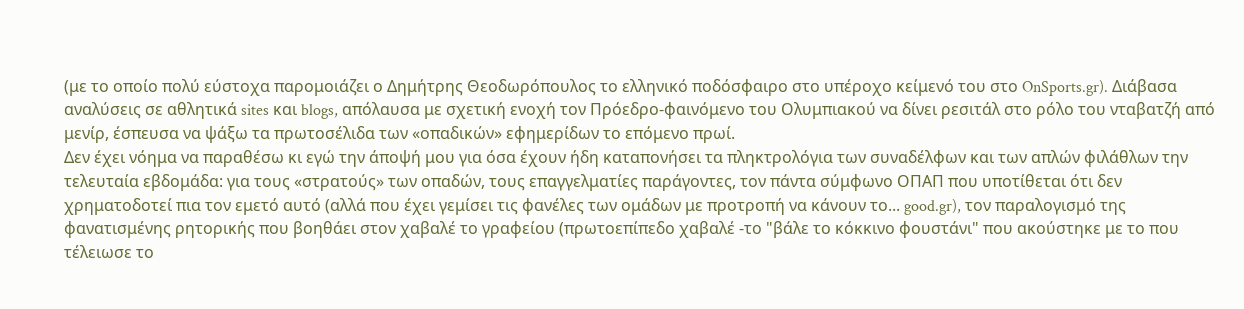(με το οποίο πολύ εύστοχα παρομοιάζει ο Δημήτρης Θεοδωρόπουλος το ελληνικό ποδόσφαιρο στο υπέροχο κείμενό του στο OnSports.gr). Διάβασα αναλύσεις σε αθλητικά sites και blogs, απόλαυσα με σχετική ενοχή τον Πρόεδρο-φαινόμενο του Ολυμπιακού να δίνει ρεσιτάλ στο ρόλο του νταβατζή από μενίρ, έσπευσα να ψάξω τα πρωτοσέλιδα των «οπαδικών» εφημερίδων το επόμενο πρωί.
Δεν έχει νόημα να παραθέσω κι εγώ την άποψή μου για όσα έχουν ήδη καταπονήσει τα πληκτρολόγια των συναδέλφων και των απλών φιλάθλων την τελευταία εβδομάδα: για τους «στρατούς» των οπαδών, τους επαγγελματίες παράγοντες, τον πάντα σύμφωνο ΟΠΑΠ που υποτίθεται ότι δεν χρηματοδοτεί πια τον εμετό αυτό (αλλά που έχει γεμίσει τις φανέλες των ομάδων με προτροπή να κάνουν το... good.gr), τον παραλογισμό της φανατισμένης ρητορικής που βοηθάει στον χαβαλέ το γραφείου (πρωτοεπίπεδο χαβαλέ -το "βάλε το κόκκινο φουστάνι" που ακούστηκε με το που τέλειωσε το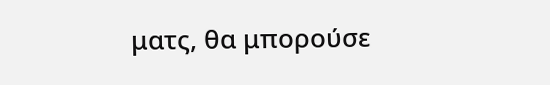ματς, θα μπορούσε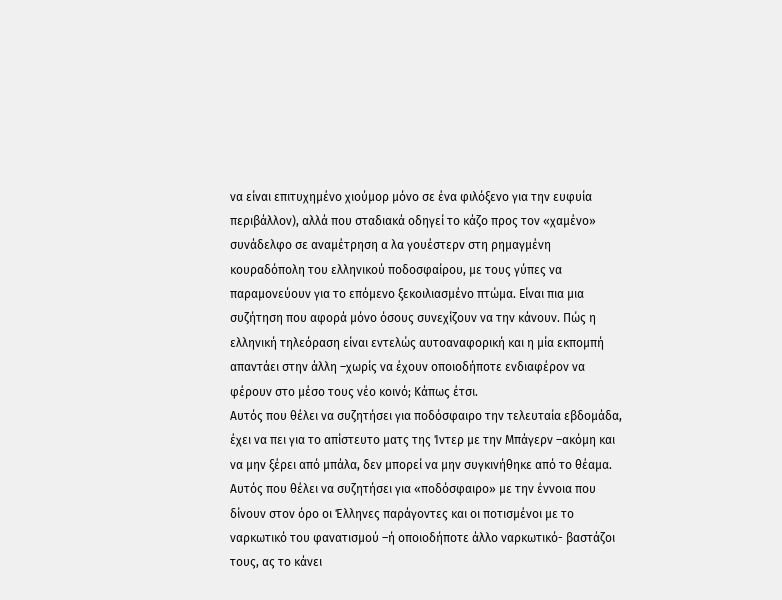να είναι επιτυχημένο χιούμορ μόνο σε ένα φιλόξενο για την ευφυία περιβάλλον), αλλά που σταδιακά οδηγεί το κάζο προς τον «χαμένο» συνάδελφο σε αναμέτρηση α λα γουέστερν στη ρημαγμένη κουραδόπολη του ελληνικού ποδοσφαίρου, με τους γύπες να παραμονεύουν για το επόμενο ξεκοιλιασμένο πτώμα. Είναι πια μια συζήτηση που αφορά μόνο όσους συνεχίζουν να την κάνουν. Πώς η ελληνική τηλεόραση είναι εντελώς αυτοαναφορική και η μία εκπομπή απαντάει στην άλλη –χωρίς να έχουν οποιοδήποτε ενδιαφέρον να φέρουν στο μέσο τους νέο κοινό; Κάπως έτσι.
Αυτός που θέλει να συζητήσει για ποδόσφαιρο την τελευταία εβδομάδα, έχει να πει για το απίστευτο ματς της Ίντερ με την Μπάγερν –ακόμη και να μην ξέρει από μπάλα, δεν μπορεί να μην συγκινήθηκε από το θέαμα. Αυτός που θέλει να συζητήσει για «ποδόσφαιρο» με την έννοια που δίνουν στον όρο οι Έλληνες παράγοντες και οι ποτισμένοι με το ναρκωτικό του φανατισμού –ή οποιοδήποτε άλλο ναρκωτικό- βαστάζοι τους, ας το κάνει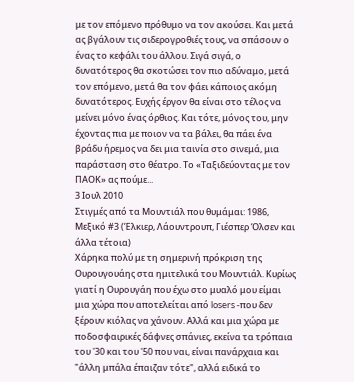με τον επόμενο πρόθυμο να τον ακούσει. Και μετά ας βγάλουν τις σιδερογροθιές τους, να σπάσουν ο ένας το κεφάλι του άλλου. Σιγά σιγά, ο δυνατότερος θα σκοτώσει τον πιο αδύναμο, μετά τον επόμενο, μετά θα τον φάει κάποιος ακόμη δυνατότερος. Ευχής έργον θα είναι στο τέλος να μείνει μόνο ένας όρθιος. Και τότε, μόνος του, μην έχοντας πια με ποιον να τα βάλει, θα πάει ένα βράδυ ήρεμος να δει μια ταινία στο σινεμά, μια παράσταση στο θέατρο. Το «Ταξιδεύοντας με τον ΠΑΟΚ» ας πούμε...
3 Ιουλ 2010
Στιγμές από τα Μουντιάλ που θυμάμαι: 1986, Μεξικό #3 (Έλκιερ, Λάουντρουπ, Γιέσπερ Όλσεν και άλλα τέτοια)
Χάρηκα πολύ με τη σημερινή πρόκριση της Ουρουγουάης στα ημιτελικά του Μουντιάλ. Κυρίως γιατί η Ουρουγάη που έχω στο μυαλό μου είμαι μια χώρα που αποτελείται από losers -που δεν ξέρουν κιόλας να χάνουν. Αλλά και μια χώρα με ποδοσφαιρικές δάφνες σπάνιες, εκείνα τα τρόπαια του '30 και του '50 που ναι, είναι πανάρχαια και "άλλη μπάλα έπαιζαν τότε", αλλά ειδικά το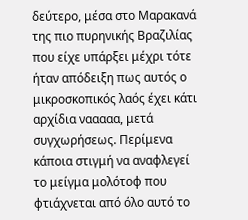δεύτερο, μέσα στο Μαρακανά της πιο πυρηνικής Βραζιλίας που είχε υπάρξει μέχρι τότε ήταν απόδειξη πως αυτός ο μικροσκοπικός λαός έχει κάτι αρχίδια νααααα, μετά συγχωρήσεως. Περίμενα κάποια στιγμή να αναφλεγεί το μείγμα μολότοφ που φτιάχνεται από όλο αυτό το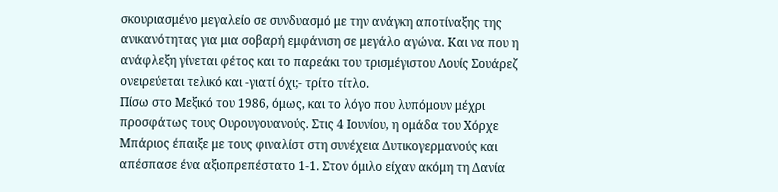σκουριασμένο μεγαλείο σε συνδυασμό με την ανάγκη αποτίναξης της ανικανότητας για μια σοβαρή εμφάνιση σε μεγάλο αγώνα. Και να που η ανάφλεξη γίνεται φέτος και το παρεάκι του τρισμέγιστου Λουίς Σουάρεζ ονειρεύεται τελικό και -γιατί όχι;- τρίτο τίτλο.
Πίσω στο Μεξικό του 1986, όμως, και το λόγο που λυπόμουν μέχρι προσφάτως τους Ουρουγουανούς. Στις 4 Ιουνίου, η ομάδα του Χόρχε Μπάριος έπαιξε με τους φιναλίστ στη συνέχεια Δυτικογερμανούς και απέσπασε ένα αξιοπρεπέστατο 1-1. Στον όμιλο είχαν ακόμη τη Δανία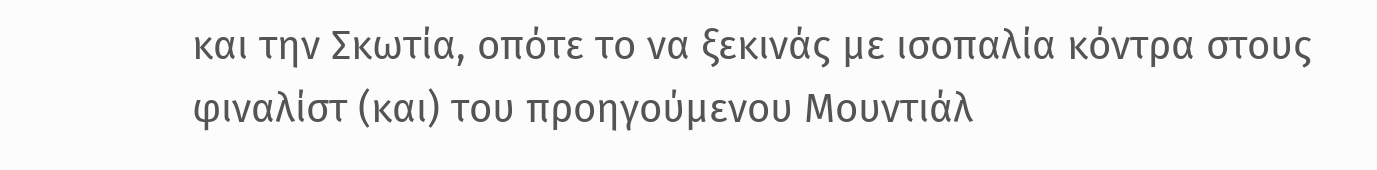και την Σκωτία, οπότε το να ξεκινάς με ισοπαλία κόντρα στους φιναλίστ (και) του προηγούμενου Μουντιάλ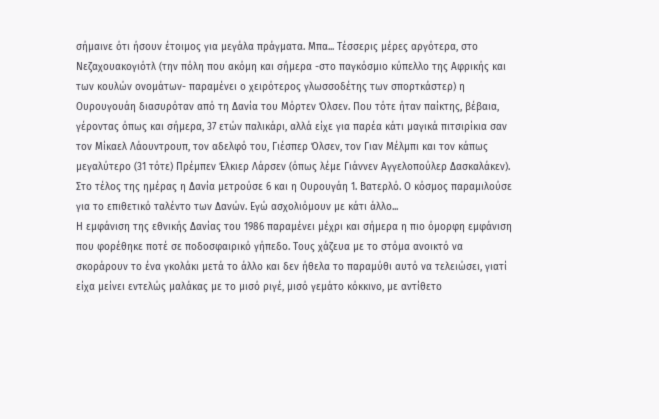σήμαινε ότι ήσουν έτοιμος για μεγάλα πράγματα. Μπα... Τέσσερις μέρες αργότερα, στο Νεζαχουακογιότλ (την πόλη που ακόμη και σήμερα -στο παγκόσμιο κύπελλο της Αφρικής και των κουλών ονομάτων- παραμένει ο χειρότερος γλωσσοδέτης των σπορτκάστερ) η Ουρουγουάη διασυρόταν από τη Δανία του Μόρτεν Όλσεν. Που τότε ήταν παίκτης, βέβαια, γέροντας όπως και σήμερα, 37 ετών παλικάρι, αλλά είχε για παρέα κάτι μαγικά πιτσιρίκια σαν τον Μίκαελ Λάουντρουπ, τον αδελφό του, Γιέσπερ Όλσεν, τον Γιαν Μέλμπι και τον κάπως μεγαλύτερο (31 τότε) Πρέμπεν Έλκιερ Λάρσεν (όπως λέμε Γιάννεν Αγγελοπούλερ Δασκαλάκεν). Στο τέλος της ημέρας η Δανία μετρούσε 6 και η Ουρουγάη 1. Βατερλό. Ο κόσμος παραμιλούσε για το επιθετικό ταλέντο των Δανών. Εγώ ασχολιόμουν με κάτι άλλο...
Η εμφάνιση της εθνικής Δανίας του 1986 παραμένει μέχρι και σήμερα η πιο όμορφη εμφάνιση που φορέθηκε ποτέ σε ποδοσφαιρικό γήπεδο. Τους χάζευα με το στόμα ανοικτό να σκοράρουν το ένα γκολάκι μετά το άλλο και δεν ήθελα το παραμύθι αυτό να τελειώσει, γιατί είχα μείνει εντελώς μαλάκας με το μισό ριγέ, μισό γεμάτο κόκκινο, με αντίθετο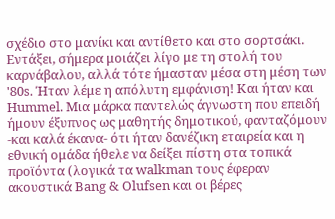σχέδιο στο μανίκι και αντίθετο και στο σορτσάκι. Εντάξει, σήμερα μοιάζει λίγο με τη στολή του καρνάβαλου, αλλά τότε ήμασταν μέσα στη μέση των '80s. Ήταν λέμε η απόλυτη εμφάνιση! Και ήταν και Hummel. Μια μάρκα παντελώς άγνωστη που επειδή ήμουν έξυπνος ως μαθητής δημοτικού, φανταζόμουν -και καλά έκανα- ότι ήταν δανέζικη εταιρεία και η εθνική ομάδα ήθελε να δείξει πίστη στα τοπικά προϊόντα (λογικά τα walkman τους έφεραν ακουστικά Bang & Olufsen και οι βέρες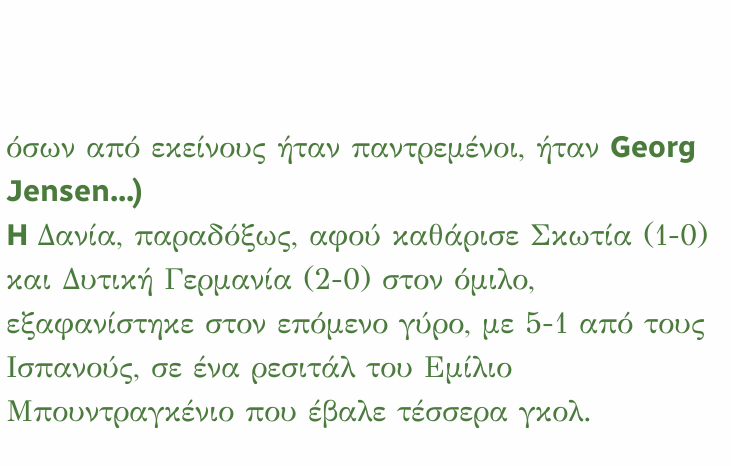όσων από εκείνους ήταν παντρεμένοι, ήταν Georg Jensen...)
H Δανία, παραδόξως, αφού καθάρισε Σκωτία (1-0) και Δυτική Γερμανία (2-0) στον όμιλο, εξαφανίστηκε στον επόμενο γύρο, με 5-1 από τους Ισπανούς, σε ένα ρεσιτάλ του Εμίλιο Μπουντραγκένιο που έβαλε τέσσερα γκολ.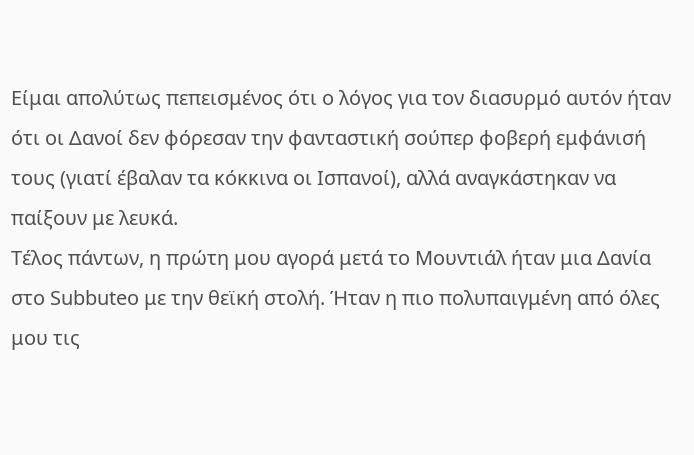Είμαι απολύτως πεπεισμένος ότι ο λόγος για τον διασυρμό αυτόν ήταν ότι οι Δανοί δεν φόρεσαν την φανταστική σούπερ φοβερή εμφάνισή τους (γιατί έβαλαν τα κόκκινα οι Ισπανοί), αλλά αναγκάστηκαν να παίξουν με λευκά.
Τέλος πάντων, η πρώτη μου αγορά μετά το Μουντιάλ ήταν μια Δανία στο Subbuteo με την θεϊκή στολή. Ήταν η πιο πολυπαιγμένη από όλες μου τις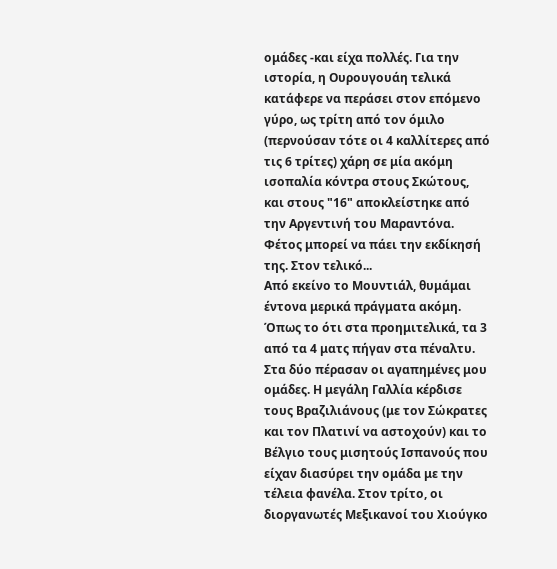ομάδες -και είχα πολλές. Για την ιστορία, η Ουρουγουάη τελικά κατάφερε να περάσει στον επόμενο γύρο, ως τρίτη από τον όμιλο (περνούσαν τότε οι 4 καλλίτερες από τις 6 τρίτες) χάρη σε μία ακόμη ισοπαλία κόντρα στους Σκώτους, και στους "16" αποκλείστηκε από την Αργεντινή του Μαραντόνα. Φέτος μπορεί να πάει την εκδίκησή της. Στον τελικό...
Από εκείνο το Μουντιάλ, θυμάμαι έντονα μερικά πράγματα ακόμη. Όπως το ότι στα προημιτελικά, τα 3 από τα 4 ματς πήγαν στα πέναλτυ. Στα δύο πέρασαν οι αγαπημένες μου ομάδες. Η μεγάλη Γαλλία κέρδισε τους Βραζιλιάνους (με τον Σώκρατες και τον Πλατινί να αστοχούν) και το Βέλγιο τους μισητούς Ισπανούς που είχαν διασύρει την ομάδα με την τέλεια φανέλα. Στον τρίτο, οι διοργανωτές Μεξικανοί του Χιούγκο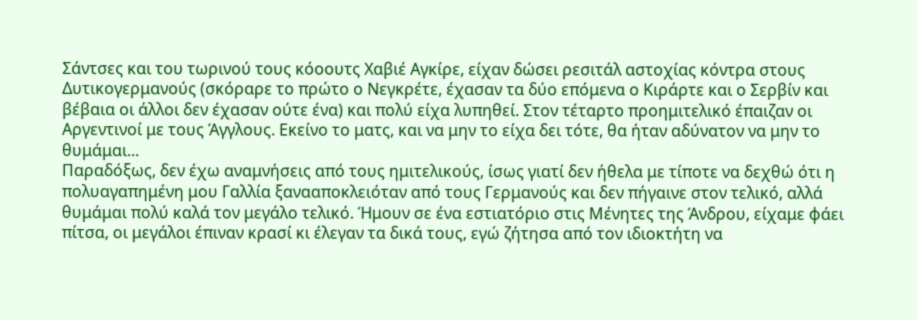Σάντσες και του τωρινού τους κόοουτς Χαβιέ Αγκίρε, είχαν δώσει ρεσιτάλ αστοχίας κόντρα στους Δυτικογερμανούς (σκόραρε το πρώτο ο Νεγκρέτε, έχασαν τα δύο επόμενα ο Κιράρτε και ο Σερβίν και βέβαια οι άλλοι δεν έχασαν ούτε ένα) και πολύ είχα λυπηθεί. Στον τέταρτο προημιτελικό έπαιζαν οι Αργεντινοί με τους Άγγλους. Εκείνο το ματς, και να μην το είχα δει τότε, θα ήταν αδύνατον να μην το θυμάμαι...
Παραδόξως, δεν έχω αναμνήσεις από τους ημιτελικούς, ίσως γιατί δεν ήθελα με τίποτε να δεχθώ ότι η πολυαγαπημένη μου Γαλλία ξανααποκλειόταν από τους Γερμανούς και δεν πήγαινε στον τελικό, αλλά θυμάμαι πολύ καλά τον μεγάλο τελικό. Ήμουν σε ένα εστιατόριο στις Μένητες της Άνδρου, είχαμε φάει πίτσα, οι μεγάλοι έπιναν κρασί κι έλεγαν τα δικά τους, εγώ ζήτησα από τον ιδιοκτήτη να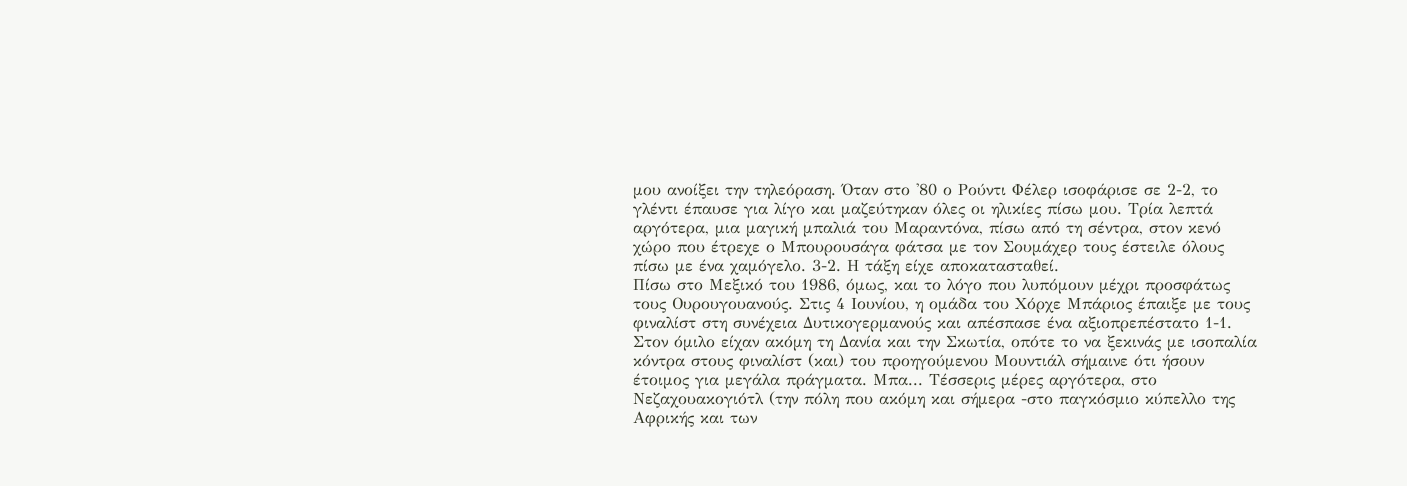μου ανοίξει την τηλεόραση. Όταν στο '80 ο Ρούντι Φέλερ ισοφάρισε σε 2-2, το γλέντι έπαυσε για λίγο και μαζεύτηκαν όλες οι ηλικίες πίσω μου. Τρία λεπτά αργότερα, μια μαγική μπαλιά του Μαραντόνα, πίσω από τη σέντρα, στον κενό χώρο που έτρεχε ο Μπουρουσάγα φάτσα με τον Σουμάχερ τους έστειλε όλους πίσω με ένα χαμόγελο. 3-2. Η τάξη είχε αποκατασταθεί.
Πίσω στο Μεξικό του 1986, όμως, και το λόγο που λυπόμουν μέχρι προσφάτως τους Ουρουγουανούς. Στις 4 Ιουνίου, η ομάδα του Χόρχε Μπάριος έπαιξε με τους φιναλίστ στη συνέχεια Δυτικογερμανούς και απέσπασε ένα αξιοπρεπέστατο 1-1. Στον όμιλο είχαν ακόμη τη Δανία και την Σκωτία, οπότε το να ξεκινάς με ισοπαλία κόντρα στους φιναλίστ (και) του προηγούμενου Μουντιάλ σήμαινε ότι ήσουν έτοιμος για μεγάλα πράγματα. Μπα... Τέσσερις μέρες αργότερα, στο Νεζαχουακογιότλ (την πόλη που ακόμη και σήμερα -στο παγκόσμιο κύπελλο της Αφρικής και των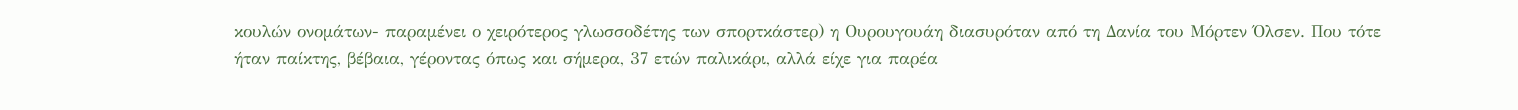κουλών ονομάτων- παραμένει ο χειρότερος γλωσσοδέτης των σπορτκάστερ) η Ουρουγουάη διασυρόταν από τη Δανία του Μόρτεν Όλσεν. Που τότε ήταν παίκτης, βέβαια, γέροντας όπως και σήμερα, 37 ετών παλικάρι, αλλά είχε για παρέα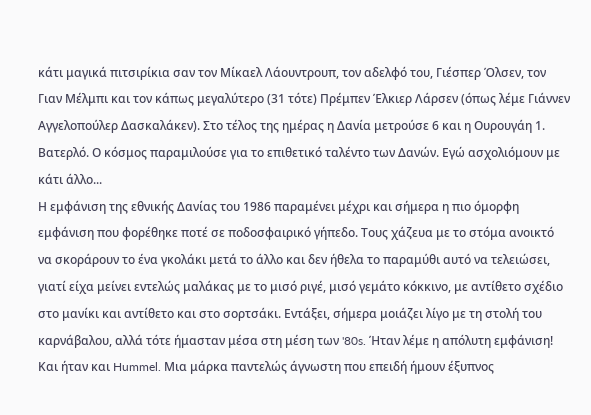κάτι μαγικά πιτσιρίκια σαν τον Μίκαελ Λάουντρουπ, τον αδελφό του, Γιέσπερ Όλσεν, τον Γιαν Μέλμπι και τον κάπως μεγαλύτερο (31 τότε) Πρέμπεν Έλκιερ Λάρσεν (όπως λέμε Γιάννεν Αγγελοπούλερ Δασκαλάκεν). Στο τέλος της ημέρας η Δανία μετρούσε 6 και η Ουρουγάη 1. Βατερλό. Ο κόσμος παραμιλούσε για το επιθετικό ταλέντο των Δανών. Εγώ ασχολιόμουν με κάτι άλλο...
Η εμφάνιση της εθνικής Δανίας του 1986 παραμένει μέχρι και σήμερα η πιο όμορφη εμφάνιση που φορέθηκε ποτέ σε ποδοσφαιρικό γήπεδο. Τους χάζευα με το στόμα ανοικτό να σκοράρουν το ένα γκολάκι μετά το άλλο και δεν ήθελα το παραμύθι αυτό να τελειώσει, γιατί είχα μείνει εντελώς μαλάκας με το μισό ριγέ, μισό γεμάτο κόκκινο, με αντίθετο σχέδιο στο μανίκι και αντίθετο και στο σορτσάκι. Εντάξει, σήμερα μοιάζει λίγο με τη στολή του καρνάβαλου, αλλά τότε ήμασταν μέσα στη μέση των '80s. Ήταν λέμε η απόλυτη εμφάνιση! Και ήταν και Hummel. Μια μάρκα παντελώς άγνωστη που επειδή ήμουν έξυπνος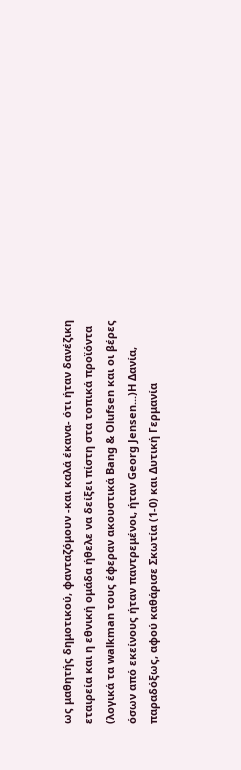ως μαθητής δημοτικού, φανταζόμουν -και καλά έκανα- ότι ήταν δανέζικη εταιρεία και η εθνική ομάδα ήθελε να δείξει πίστη στα τοπικά προϊόντα (λογικά τα walkman τους έφεραν ακουστικά Bang & Olufsen και οι βέρες όσων από εκείνους ήταν παντρεμένοι, ήταν Georg Jensen...)H Δανία, παραδόξως, αφού καθάρισε Σκωτία (1-0) και Δυτική Γερμανία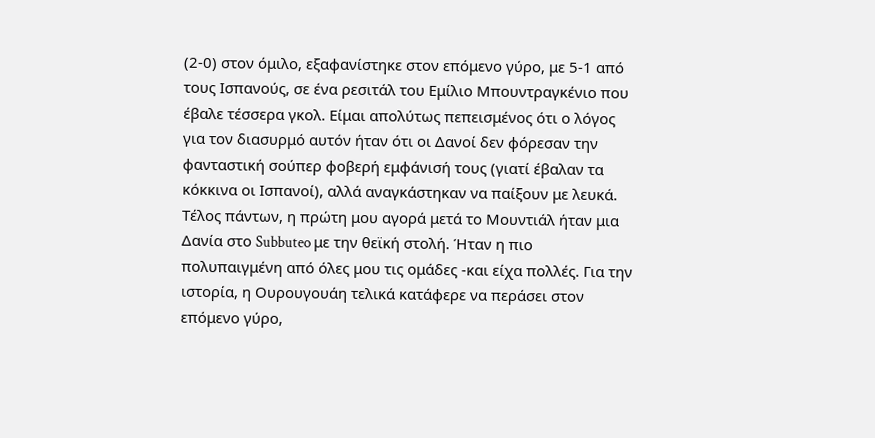(2-0) στον όμιλο, εξαφανίστηκε στον επόμενο γύρο, με 5-1 από τους Ισπανούς, σε ένα ρεσιτάλ του Εμίλιο Μπουντραγκένιο που έβαλε τέσσερα γκολ. Είμαι απολύτως πεπεισμένος ότι ο λόγος για τον διασυρμό αυτόν ήταν ότι οι Δανοί δεν φόρεσαν την φανταστική σούπερ φοβερή εμφάνισή τους (γιατί έβαλαν τα κόκκινα οι Ισπανοί), αλλά αναγκάστηκαν να παίξουν με λευκά.
Τέλος πάντων, η πρώτη μου αγορά μετά το Μουντιάλ ήταν μια Δανία στο Subbuteo με την θεϊκή στολή. Ήταν η πιο πολυπαιγμένη από όλες μου τις ομάδες -και είχα πολλές. Για την ιστορία, η Ουρουγουάη τελικά κατάφερε να περάσει στον επόμενο γύρο,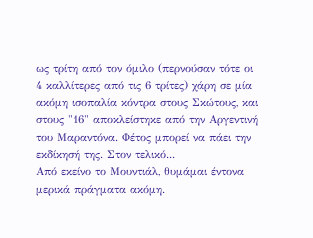ως τρίτη από τον όμιλο (περνούσαν τότε οι 4 καλλίτερες από τις 6 τρίτες) χάρη σε μία ακόμη ισοπαλία κόντρα στους Σκώτους, και στους "16" αποκλείστηκε από την Αργεντινή του Μαραντόνα. Φέτος μπορεί να πάει την εκδίκησή της. Στον τελικό...
Από εκείνο το Μουντιάλ, θυμάμαι έντονα μερικά πράγματα ακόμη.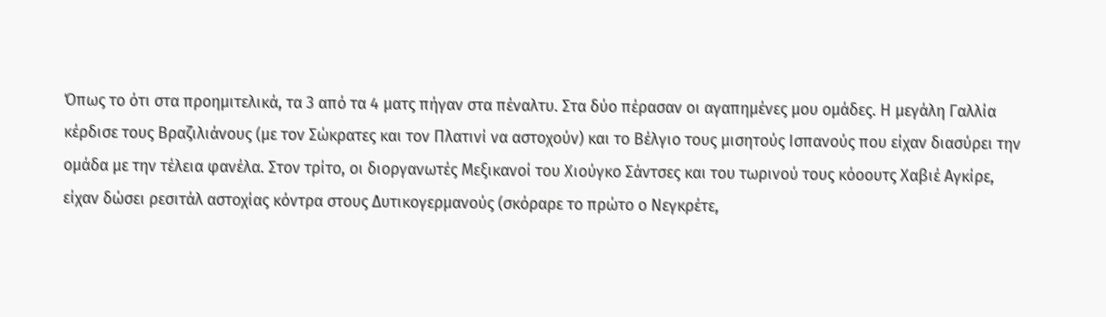Όπως το ότι στα προημιτελικά, τα 3 από τα 4 ματς πήγαν στα πέναλτυ. Στα δύο πέρασαν οι αγαπημένες μου ομάδες. Η μεγάλη Γαλλία κέρδισε τους Βραζιλιάνους (με τον Σώκρατες και τον Πλατινί να αστοχούν) και το Βέλγιο τους μισητούς Ισπανούς που είχαν διασύρει την ομάδα με την τέλεια φανέλα. Στον τρίτο, οι διοργανωτές Μεξικανοί του Χιούγκο Σάντσες και του τωρινού τους κόοουτς Χαβιέ Αγκίρε, είχαν δώσει ρεσιτάλ αστοχίας κόντρα στους Δυτικογερμανούς (σκόραρε το πρώτο ο Νεγκρέτε,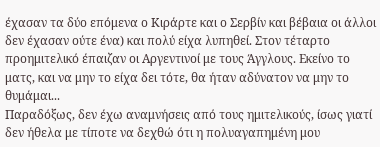έχασαν τα δύο επόμενα ο Κιράρτε και ο Σερβίν και βέβαια οι άλλοι δεν έχασαν ούτε ένα) και πολύ είχα λυπηθεί. Στον τέταρτο προημιτελικό έπαιζαν οι Αργεντινοί με τους Άγγλους. Εκείνο το ματς, και να μην το είχα δει τότε, θα ήταν αδύνατον να μην το θυμάμαι...
Παραδόξως, δεν έχω αναμνήσεις από τους ημιτελικούς, ίσως γιατί δεν ήθελα με τίποτε να δεχθώ ότι η πολυαγαπημένη μου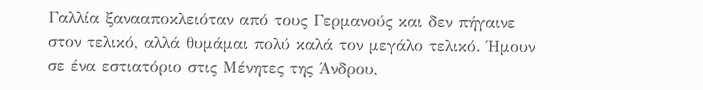Γαλλία ξανααποκλειόταν από τους Γερμανούς και δεν πήγαινε στον τελικό, αλλά θυμάμαι πολύ καλά τον μεγάλο τελικό. Ήμουν σε ένα εστιατόριο στις Μένητες της Άνδρου,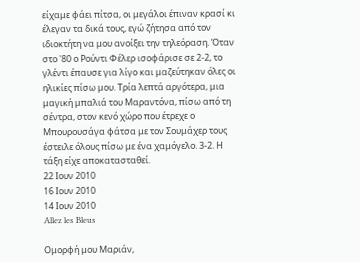είχαμε φάει πίτσα, οι μεγάλοι έπιναν κρασί κι έλεγαν τα δικά τους, εγώ ζήτησα από τον ιδιοκτήτη να μου ανοίξει την τηλεόραση. Όταν στο '80 ο Ρούντι Φέλερ ισοφάρισε σε 2-2, το γλέντι έπαυσε για λίγο και μαζεύτηκαν όλες οι ηλικίες πίσω μου. Τρία λεπτά αργότερα, μια μαγική μπαλιά του Μαραντόνα, πίσω από τη σέντρα, στον κενό χώρο που έτρεχε ο Μπουρουσάγα φάτσα με τον Σουμάχερ τους έστειλε όλους πίσω με ένα χαμόγελο. 3-2. Η τάξη είχε αποκατασταθεί.
22 Ιουν 2010
16 Ιουν 2010
14 Ιουν 2010
Allez les Bleus

Ομορφή μου Μαριάν,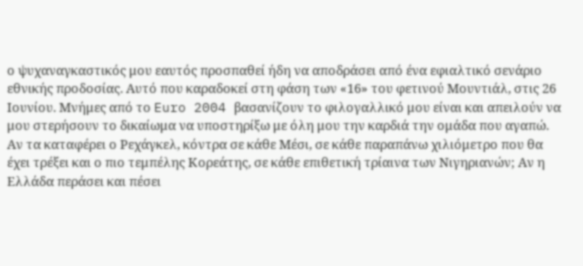ο ψυχαναγκαστικός μου εαυτός προσπαθεί ήδη να αποδράσει από ένα εφιαλτικό σενάριο εθνικής προδοσίας. Αυτό που καραδοκεί στη φάση των «16» του φετινού Μουντιάλ, στις 26 Ιουνίου. Μνήμες από το Euro 2004 βασανίζουν το φιλογαλλικό μου είναι και απειλούν να μου στερήσουν το δικαίωμα να υποστηρίξω με όλη μου την καρδιά την ομάδα που αγαπώ. Αν τα καταφέρει ο Ρεχάγκελ, κόντρα σε κάθε Μέσι, σε κάθε παραπάνω χιλιόμετρο που θα έχει τρέξει και ο πιο τεμπέλης Κορεάτης, σε κάθε επιθετική τρίαινα των Νιγηριανών; Αν η Ελλάδα περάσει και πέσει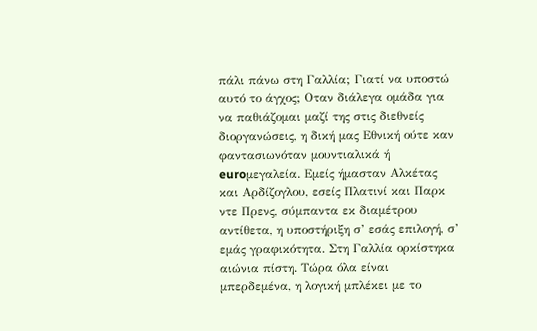πάλι πάνω στη Γαλλία; Γιατί να υποστώ αυτό το άγχος; Οταν διάλεγα ομάδα για να παθιάζομαι μαζί της στις διεθνείς διοργανώσεις, η δική μας Εθνική ούτε καν φαντασιωνόταν μουντιαλικά ή euroμεγαλεία. Εμείς ήμασταν Αλκέτας και Αρδίζογλου, εσείς Πλατινί και Παρκ ντε Πρενς, σύμπαντα εκ διαμέτρου αντίθετα, η υποστήριξη σ’ εσάς επιλογή, σ’ εμάς γραφικότητα. Στη Γαλλία ορκίστηκα αιώνια πίστη. Τώρα όλα είναι μπερδεμένα, η λογική μπλέκει με το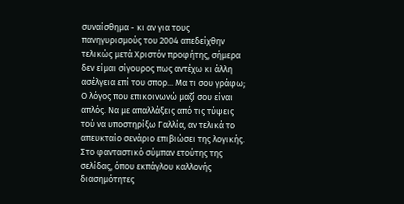συναίσθημα - κι αν για τους πανηγυρισμούς του 2004 απεδείχθην τελικώς μετά Χριστόν προφήτης, σήμερα δεν είμαι σίγουρος πως αντέχω κι άλλη ασέλγεια επί του σπορ... Μα τι σου γράφω;
Ο λόγος που επικοινωνώ μαζί σου είναι απλός. Να με απαλλάξεις από τις τύψεις τού να υποστηρίξω Γαλλία, αν τελικά το απευκταίο σενάριο επιβιώσει της λογικής. Στο φανταστικό σύμπαν ετούτης της σελίδας, όπου εκπάγλου καλλονής διασημότητες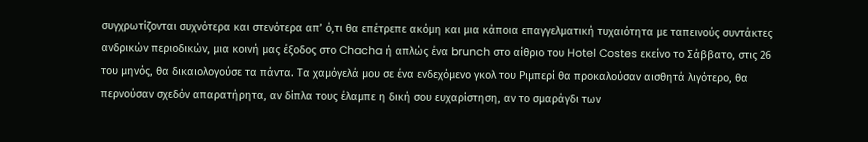συγχρωτίζονται συχνότερα και στενότερα απ’ ό,τι θα επέτρεπε ακόμη και μια κάποια επαγγελματική τυχαιότητα με ταπεινούς συντάκτες ανδρικών περιοδικών, μια κοινή μας έξοδος στο Chacha ή απλώς ένα brunch στο αίθριο του Hotel Costes εκείνο το Σάββατο, στις 26 του μηνός, θα δικαιολογούσε τα πάντα. Τα χαμόγελά μου σε ένα ενδεχόμενο γκολ του Ριμπερί θα προκαλούσαν αισθητά λιγότερο, θα περνούσαν σχεδόν απαρατήρητα, αν δίπλα τους έλαμπε η δική σου ευχαρίστηση, αν το σμαράγδι των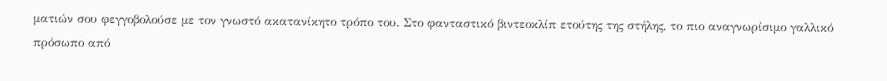ματιών σου φεγγοβολούσε με τον γνωστό ακατανίκητο τρόπο του. Στο φανταστικό βιντεοκλίπ ετούτης της στήλης, το πιο αναγνωρίσιμο γαλλικό πρόσωπο από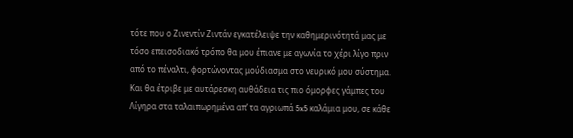τότε που ο Ζινεντίν Ζιντάν εγκατέλειψε την καθημερινότητά μας με τόσο επεισοδιακό τρόπο θα μου έπιανε με αγωνία το χέρι λίγο πριν από το πέναλτι, φορτώνοντας μούδιασμα στο νευρικό μου σύστημα. Και θα έτριβε με αυτάρεσκη αυθάδεια τις πιο όμορφες γάμπες του Λίγηρα στα ταλαιπωρημένα απ’ τα αγριωπά 5x5 καλάμια μου, σε κάθε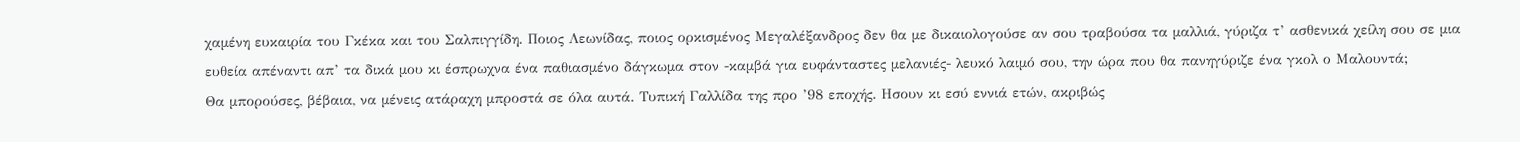χαμένη ευκαιρία του Γκέκα και του Σαλπιγγίδη. Ποιος Λεωνίδας, ποιος ορκισμένος Μεγαλέξανδρος δεν θα με δικαιολογούσε αν σου τραβούσα τα μαλλιά, γύριζα τ’ ασθενικά χείλη σου σε μια ευθεία απέναντι απ’ τα δικά μου κι έσπρωχνα ένα παθιασμένο δάγκωμα στον -καμβά για ευφάνταστες μελανιές- λευκό λαιμό σου, την ώρα που θα πανηγύριζε ένα γκολ ο Μαλουντά;
Θα μπορούσες, βέβαια, να μένεις ατάραχη μπροστά σε όλα αυτά. Τυπική Γαλλίδα της προ ’98 εποχής. Ησουν κι εσύ εννιά ετών, ακριβώς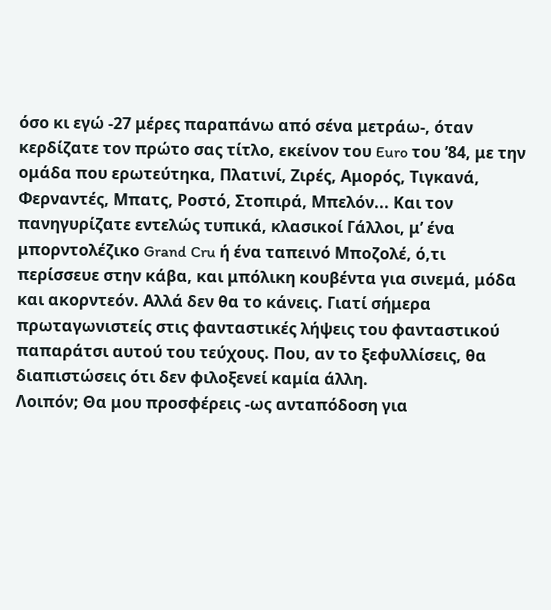όσο κι εγώ -27 μέρες παραπάνω από σένα μετράω-, όταν κερδίζατε τον πρώτο σας τίτλο, εκείνον του Euro του ’84, με την ομάδα που ερωτεύτηκα, Πλατινί, Ζιρές, Αμορός, Τιγκανά, Φερναντές, Μπατς, Ροστό, Στοπιρά, Μπελόν... Και τον πανηγυρίζατε εντελώς τυπικά, κλασικοί Γάλλοι, μ’ ένα μπορντολέζικο Grand Cru ή ένα ταπεινό Μποζολέ, ό,τι περίσσευε στην κάβα, και μπόλικη κουβέντα για σινεμά, μόδα και ακορντεόν. Αλλά δεν θα το κάνεις. Γιατί σήμερα πρωταγωνιστείς στις φανταστικές λήψεις του φανταστικού παπαράτσι αυτού του τεύχους. Που, αν το ξεφυλλίσεις, θα διαπιστώσεις ότι δεν φιλοξενεί καμία άλλη.
Λοιπόν; Θα μου προσφέρεις -ως ανταπόδοση για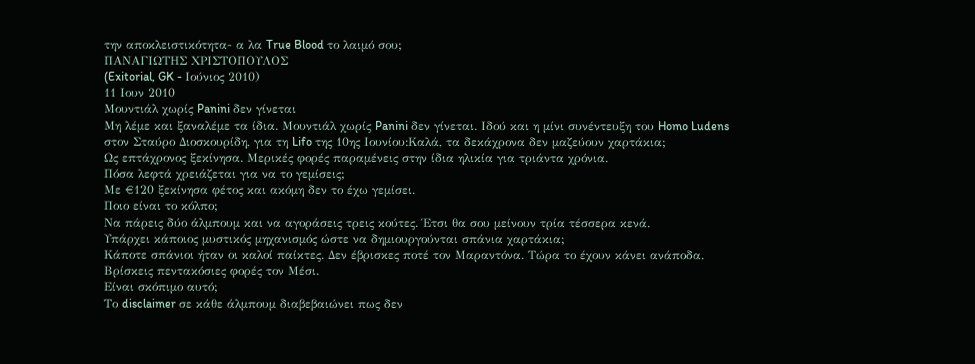την αποκλειστικότητα- α λα True Blood το λαιμό σου;
ΠΑΝΑΓΙΩΤΗΣ ΧΡΙΣΤΟΠΟΥΛΟΣ
(Exitorial, GK - Ιούνιος 2010)
11 Ιουν 2010
Μουντιάλ χωρίς Panini δεν γίνεται
Μη λέμε και ξαναλέμε τα ίδια. Μουντιάλ χωρίς Panini δεν γίνεται. Ιδού και η μίνι συνέντευξη του Homo Ludens στον Σταύρο Διοσκουρίδη, για τη Lifo της 10ης Ιουνίου:Καλά, τα δεκάχρονα δεν μαζεύουν χαρτάκια;
Ως επτάχρονος ξεκίνησα. Μερικές φορές παραμένεις στην ίδια ηλικία για τριάντα χρόνια.
Πόσα λεφτά χρειάζεται για να το γεμίσεις;
Με €120 ξεκίνησα φέτος και ακόμη δεν το έχω γεμίσει.
Ποιο είναι το κόλπο;
Να πάρεις δύο άλμπουμ και να αγοράσεις τρεις κούτες. Έτσι θα σου μείνουν τρία τέσσερα κενά.
Υπάρχει κάποιος μυστικός μηχανισμός ώστε να δημιουργούνται σπάνια χαρτάκια;
Κάποτε σπάνιοι ήταν οι καλοί παίκτες. Δεν έβρισκες ποτέ τον Μαραντόνα. Τώρα το έχουν κάνει ανάποδα. Βρίσκεις πεντακόσιες φορές τον Μέσι.
Είναι σκόπιμο αυτό;
Το disclaimer σε κάθε άλμπουμ διαβεβαιώνει πως δεν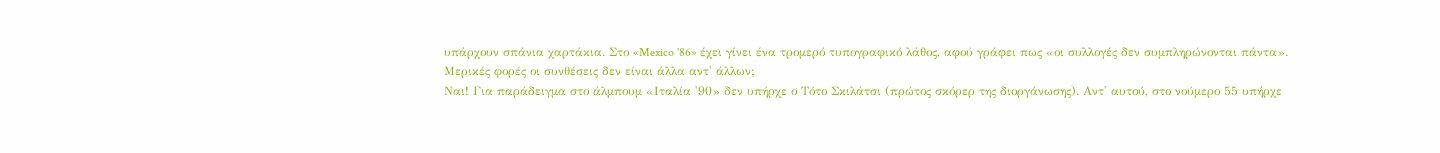υπάρχουν σπάνια χαρτάκια. Στο «Mexico '86» έχει γίνει ένα τρομερό τυπογραφικό λάθος, αφού γράφει πως «οι συλλογές δεν συμπληρώνονται πάντα».
Μερικές φορές οι συνθέσεις δεν είναι άλλα αντ' άλλων;
Ναι! Για παράδειγμα στο άλμπουμ «Ιταλία '90» δεν υπήρχε ο Τότο Σκιλάτσι (πρώτος σκόρερ της διοργάνωσης). Αντ' αυτού, στο νούμερο 55 υπήρχε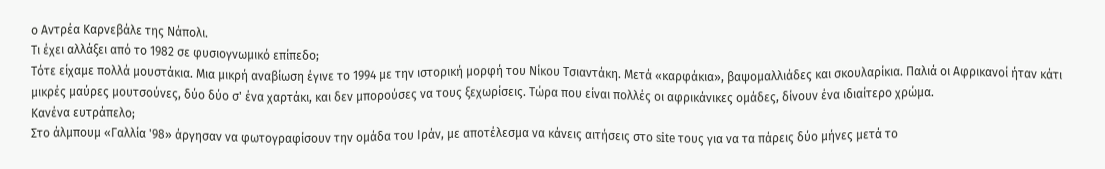ο Αντρέα Καρνεβάλε της Νάπολι.
Τι έχει αλλάξει από το 1982 σε φυσιογνωμικό επίπεδο;
Τότε είχαμε πολλά μουστάκια. Μια μικρή αναβίωση έγινε το 1994 με την ιστορική μορφή του Νίκου Τσιαντάκη. Μετά «καρφάκια», βαψομαλλιάδες και σκουλαρίκια. Παλιά οι Αφρικανοί ήταν κάτι μικρές μαύρες μουτσούνες, δύο δύο σ' ένα χαρτάκι, και δεν μπορούσες να τους ξεχωρίσεις. Τώρα που είναι πολλές οι αφρικάνικες ομάδες, δίνουν ένα ιδιαίτερο χρώμα.
Κανένα ευτράπελο;
Στο άλμπουμ «Γαλλία '98» άργησαν να φωτογραφίσουν την ομάδα του Ιράν, με αποτέλεσμα να κάνεις αιτήσεις στο site τους για να τα πάρεις δύο μήνες μετά το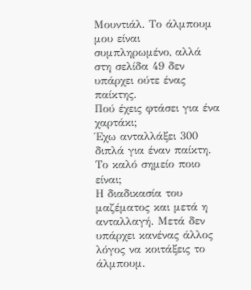Μουντιάλ. Το άλμπουμ μου είναι συμπληρωμένο, αλλά στη σελίδα 49 δεν υπάρχει ούτε ένας παίκτης.
Πού έχεις φτάσει για ένα χαρτάκι;
Έχω ανταλλάξει 300 διπλά για έναν παίκτη.
Το καλό σημείο ποιο είναι;
Η διαδικασία του μαζέματος και μετά η ανταλλαγή. Μετά δεν υπάρχει κανένας άλλος λόγος να κοιτάξεις το άλμπουμ.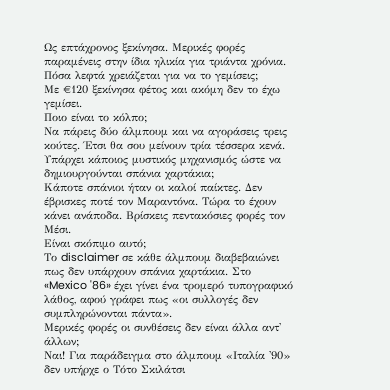Ως επτάχρονος ξεκίνησα. Μερικές φορές παραμένεις στην ίδια ηλικία για τριάντα χρόνια.
Πόσα λεφτά χρειάζεται για να το γεμίσεις;
Με €120 ξεκίνησα φέτος και ακόμη δεν το έχω γεμίσει.
Ποιο είναι το κόλπο;
Να πάρεις δύο άλμπουμ και να αγοράσεις τρεις κούτες. Έτσι θα σου μείνουν τρία τέσσερα κενά.
Υπάρχει κάποιος μυστικός μηχανισμός ώστε να δημιουργούνται σπάνια χαρτάκια;
Κάποτε σπάνιοι ήταν οι καλοί παίκτες. Δεν έβρισκες ποτέ τον Μαραντόνα. Τώρα το έχουν κάνει ανάποδα. Βρίσκεις πεντακόσιες φορές τον Μέσι.
Είναι σκόπιμο αυτό;
Το disclaimer σε κάθε άλμπουμ διαβεβαιώνει πως δεν υπάρχουν σπάνια χαρτάκια. Στο «Mexico '86» έχει γίνει ένα τρομερό τυπογραφικό λάθος, αφού γράφει πως «οι συλλογές δεν συμπληρώνονται πάντα».
Μερικές φορές οι συνθέσεις δεν είναι άλλα αντ' άλλων;
Ναι! Για παράδειγμα στο άλμπουμ «Ιταλία '90» δεν υπήρχε ο Τότο Σκιλάτσι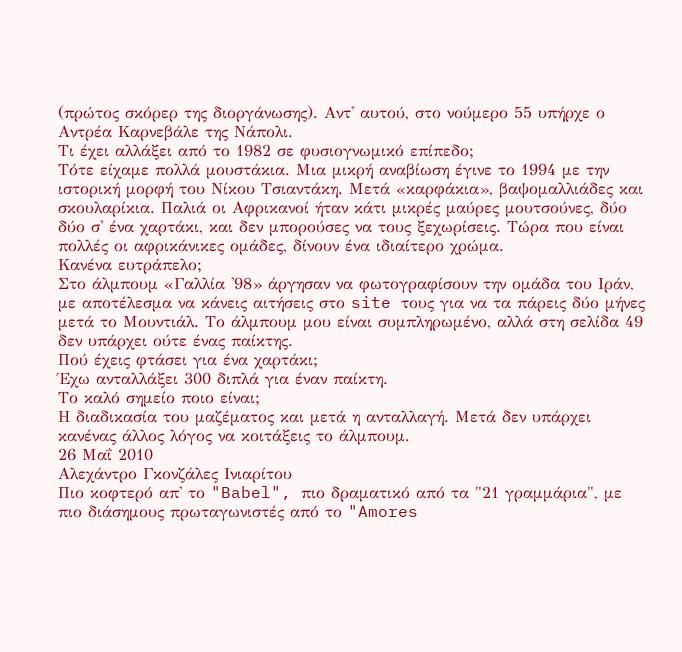(πρώτος σκόρερ της διοργάνωσης). Αντ' αυτού, στο νούμερο 55 υπήρχε ο Αντρέα Καρνεβάλε της Νάπολι.
Τι έχει αλλάξει από το 1982 σε φυσιογνωμικό επίπεδο;
Τότε είχαμε πολλά μουστάκια. Μια μικρή αναβίωση έγινε το 1994 με την ιστορική μορφή του Νίκου Τσιαντάκη. Μετά «καρφάκια», βαψομαλλιάδες και σκουλαρίκια. Παλιά οι Αφρικανοί ήταν κάτι μικρές μαύρες μουτσούνες, δύο δύο σ' ένα χαρτάκι, και δεν μπορούσες να τους ξεχωρίσεις. Τώρα που είναι πολλές οι αφρικάνικες ομάδες, δίνουν ένα ιδιαίτερο χρώμα.
Κανένα ευτράπελο;
Στο άλμπουμ «Γαλλία '98» άργησαν να φωτογραφίσουν την ομάδα του Ιράν, με αποτέλεσμα να κάνεις αιτήσεις στο site τους για να τα πάρεις δύο μήνες μετά το Μουντιάλ. Το άλμπουμ μου είναι συμπληρωμένο, αλλά στη σελίδα 49 δεν υπάρχει ούτε ένας παίκτης.
Πού έχεις φτάσει για ένα χαρτάκι;
Έχω ανταλλάξει 300 διπλά για έναν παίκτη.
Το καλό σημείο ποιο είναι;
Η διαδικασία του μαζέματος και μετά η ανταλλαγή. Μετά δεν υπάρχει κανένας άλλος λόγος να κοιτάξεις το άλμπουμ.
26 Μαΐ 2010
Αλεχάντρο Γκονζάλες Ινιαρίτου
Πιο κοφτερό απ' το "Babel", πιο δραματικό από τα "21 γραμμάρια", με πιο διάσημους πρωταγωνιστές από το "Amores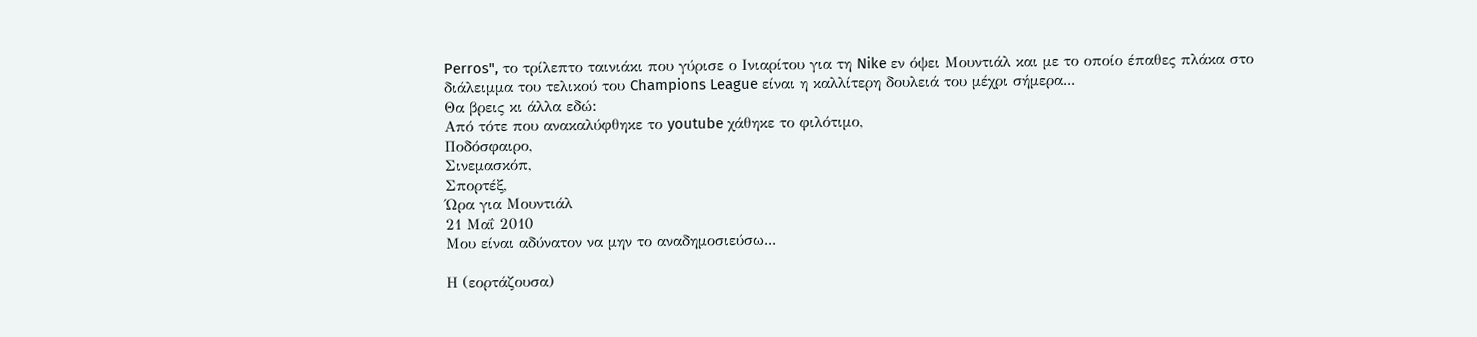Perros", το τρίλεπτο ταινιάκι που γύρισε ο Ινιαρίτου για τη Nike εν όψει Μουντιάλ και με το οποίο έπαθες πλάκα στο διάλειμμα του τελικού του Champions League είναι η καλλίτερη δουλειά του μέχρι σήμερα...
Θα βρεις κι άλλα εδώ:
Από τότε που ανακαλύφθηκε το youtube χάθηκε το φιλότιμο,
Ποδόσφαιρο,
Σινεμασκόπ,
Σπορτέξ,
Ώρα για Μουντιάλ
21 Μαΐ 2010
Μου είναι αδύνατον να μην το αναδημοσιεύσω...

Η (εορτάζουσα)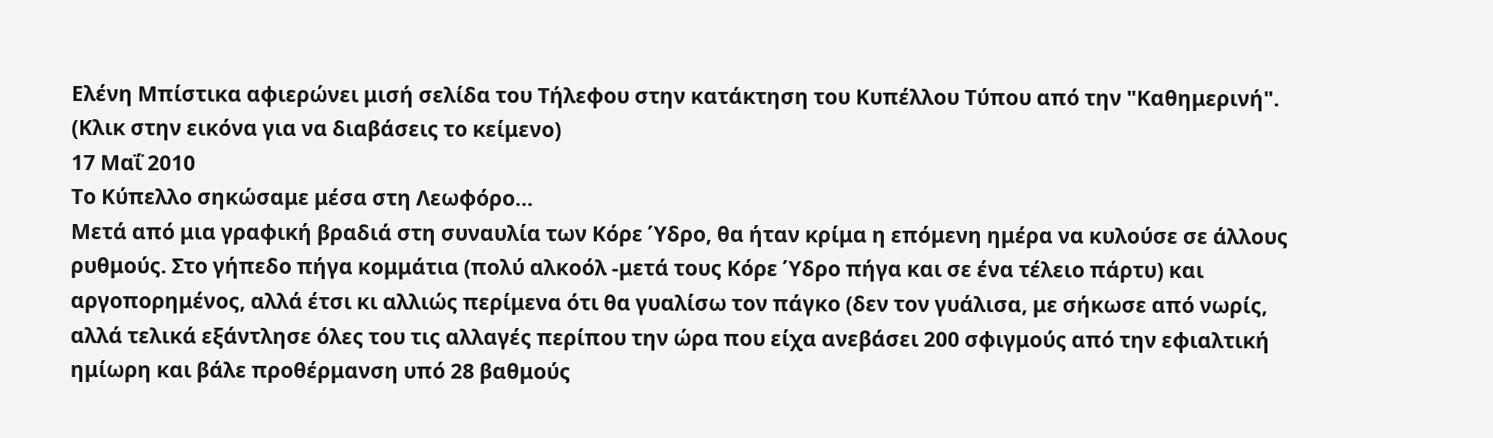Ελένη Μπίστικα αφιερώνει μισή σελίδα του Τήλεφου στην κατάκτηση του Κυπέλλου Τύπου από την "Καθημερινή". (Κλικ στην εικόνα για να διαβάσεις το κείμενο)
17 Μαΐ 2010
Το Κύπελλο σηκώσαμε μέσα στη Λεωφόρο...
Μετά από μια γραφική βραδιά στη συναυλία των Κόρε Ύδρο, θα ήταν κρίμα η επόμενη ημέρα να κυλούσε σε άλλους ρυθμούς. Στο γήπεδο πήγα κομμάτια (πολύ αλκοόλ -μετά τους Κόρε Ύδρο πήγα και σε ένα τέλειο πάρτυ) και αργοπορημένος, αλλά έτσι κι αλλιώς περίμενα ότι θα γυαλίσω τον πάγκο (δεν τον γυάλισα, με σήκωσε από νωρίς, αλλά τελικά εξάντλησε όλες του τις αλλαγές περίπου την ώρα που είχα ανεβάσει 200 σφιγμούς από την εφιαλτική ημίωρη και βάλε προθέρμανση υπό 28 βαθμούς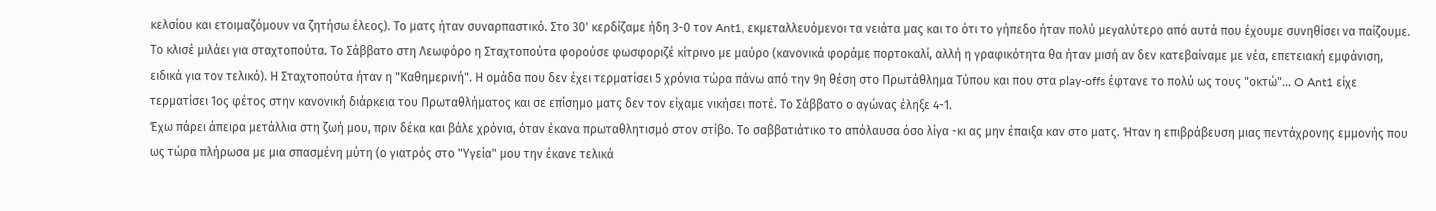κελσίου και ετοιμαζόμουν να ζητήσω έλεος). Το ματς ήταν συναρπαστικό. Στο 30' κερδίζαμε ήδη 3-0 τον Ant1, εκμεταλλευόμενοι τα νειάτα μας και το ότι το γήπεδο ήταν πολύ μεγαλύτερο από αυτά που έχουμε συνηθίσει να παίζουμε. Το κλισέ μιλάει για σταχτοπούτα. Το Σάββατο στη Λεωφόρο η Σταχτοπούτα φορούσε φωσφοριζέ κίτρινο με μαύρο (κανονικά φοράμε πορτοκαλί, αλλή η γραφικότητα θα ήταν μισή αν δεν κατεβαίναμε με νέα, επετειακή εμφάνιση, ειδικά για τον τελικό). Η Σταχτοπούτα ήταν η "Καθημερινή". Η ομάδα που δεν έχει τερματίσει 5 χρόνια τώρα πάνω από την 9η θέση στο Πρωτάθλημα Τύπου και που στα play-offs έφτανε το πολύ ως τους "οκτώ"... O Ant1 είχε τερματίσει 1ος φέτος στην κανονική διάρκεια του Πρωταθλήματος και σε επίσημο ματς δεν τον είχαμε νικήσει ποτέ. Το Σάββατο ο αγώνας έληξε 4-1.
Έχω πάρει άπειρα μετάλλια στη ζωή μου, πριν δέκα και βάλε χρόνια, όταν έκανα πρωταθλητισμό στον στίβο. Το σαββατιάτικο το απόλαυσα όσο λίγα -κι ας μην έπαιξα καν στο ματς. Ήταν η επιβράβευση μιας πεντάχρονης εμμονής που ως τώρα πλήρωσα με μια σπασμένη μύτη (ο γιατρός στο "Υγεία" μου την έκανε τελικά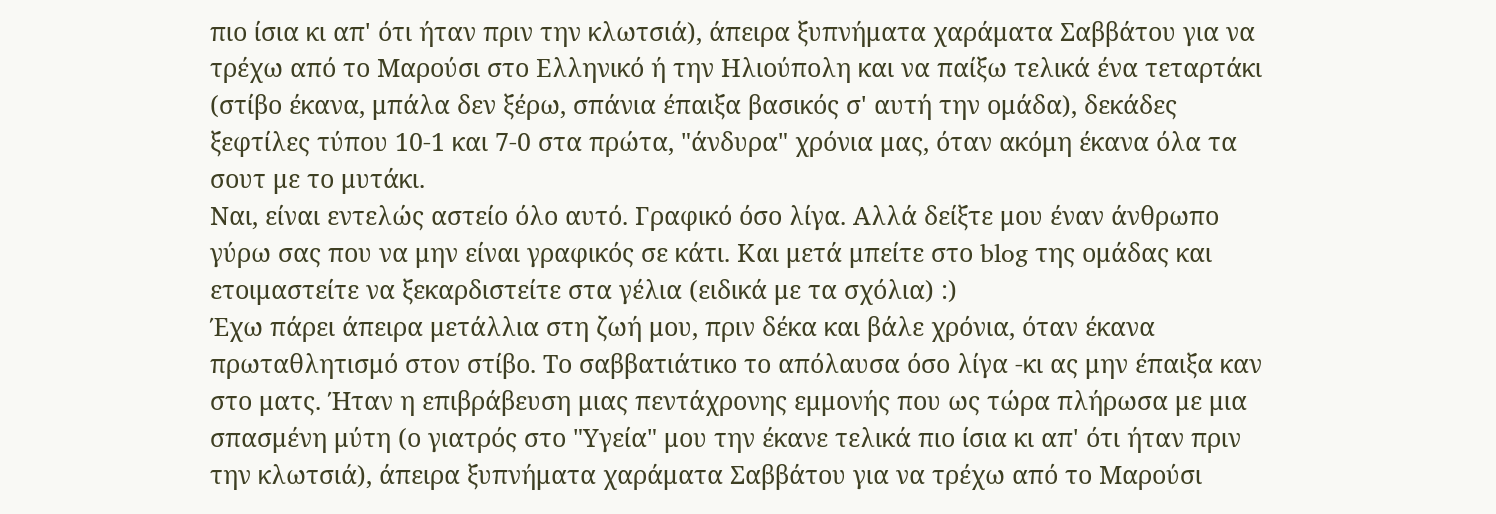πιο ίσια κι απ' ότι ήταν πριν την κλωτσιά), άπειρα ξυπνήματα χαράματα Σαββάτου για να τρέχω από το Μαρούσι στο Ελληνικό ή την Ηλιούπολη και να παίξω τελικά ένα τεταρτάκι (στίβο έκανα, μπάλα δεν ξέρω, σπάνια έπαιξα βασικός σ' αυτή την ομάδα), δεκάδες ξεφτίλες τύπου 10-1 και 7-0 στα πρώτα, "άνδυρα" χρόνια μας, όταν ακόμη έκανα όλα τα σουτ με το μυτάκι.
Ναι, είναι εντελώς αστείο όλο αυτό. Γραφικό όσο λίγα. Αλλά δείξτε μου έναν άνθρωπο γύρω σας που να μην είναι γραφικός σε κάτι. Και μετά μπείτε στο blog της ομάδας και ετοιμαστείτε να ξεκαρδιστείτε στα γέλια (ειδικά με τα σχόλια) :)
Έχω πάρει άπειρα μετάλλια στη ζωή μου, πριν δέκα και βάλε χρόνια, όταν έκανα πρωταθλητισμό στον στίβο. Το σαββατιάτικο το απόλαυσα όσο λίγα -κι ας μην έπαιξα καν στο ματς. Ήταν η επιβράβευση μιας πεντάχρονης εμμονής που ως τώρα πλήρωσα με μια σπασμένη μύτη (ο γιατρός στο "Υγεία" μου την έκανε τελικά πιο ίσια κι απ' ότι ήταν πριν την κλωτσιά), άπειρα ξυπνήματα χαράματα Σαββάτου για να τρέχω από το Μαρούσι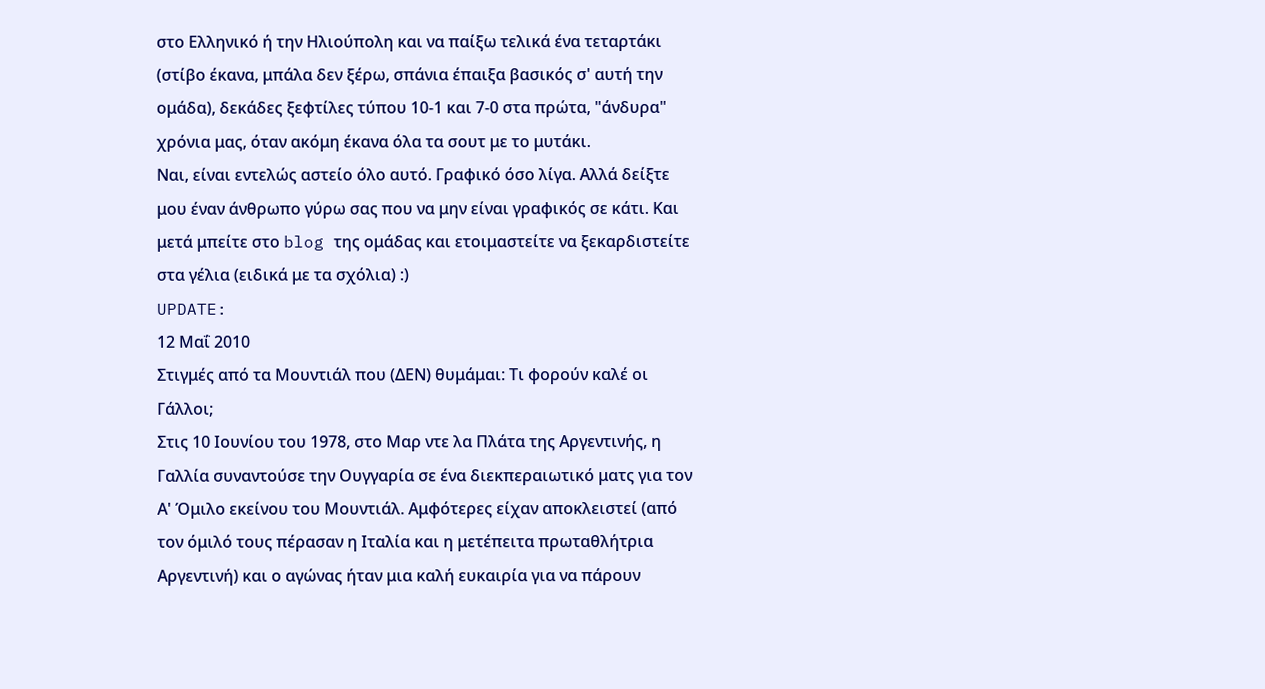στο Ελληνικό ή την Ηλιούπολη και να παίξω τελικά ένα τεταρτάκι (στίβο έκανα, μπάλα δεν ξέρω, σπάνια έπαιξα βασικός σ' αυτή την ομάδα), δεκάδες ξεφτίλες τύπου 10-1 και 7-0 στα πρώτα, "άνδυρα" χρόνια μας, όταν ακόμη έκανα όλα τα σουτ με το μυτάκι.
Ναι, είναι εντελώς αστείο όλο αυτό. Γραφικό όσο λίγα. Αλλά δείξτε μου έναν άνθρωπο γύρω σας που να μην είναι γραφικός σε κάτι. Και μετά μπείτε στο blog της ομάδας και ετοιμαστείτε να ξεκαρδιστείτε στα γέλια (ειδικά με τα σχόλια) :)
UPDATE:
12 Μαΐ 2010
Στιγμές από τα Μουντιάλ που (ΔΕΝ) θυμάμαι: Τι φορούν καλέ οι Γάλλοι;
Στις 10 Ιουνίου του 1978, στο Μαρ ντε λα Πλάτα της Αργεντινής, η Γαλλία συναντούσε την Ουγγαρία σε ένα διεκπεραιωτικό ματς για τον Α' Όμιλο εκείνου του Μουντιάλ. Αμφότερες είχαν αποκλειστεί (από τον όμιλό τους πέρασαν η Ιταλία και η μετέπειτα πρωταθλήτρια Αργεντινή) και ο αγώνας ήταν μια καλή ευκαιρία για να πάρουν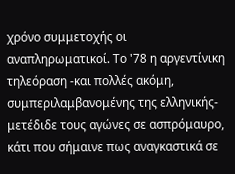χρόνο συμμετοχής οι αναπληρωματικοί. Το '78 η αργεντίνικη τηλεόραση -και πολλές ακόμη, συμπεριλαμβανομένης της ελληνικής- μετέδιδε τους αγώνες σε ασπρόμαυρο, κάτι που σήμαινε πως αναγκαστικά σε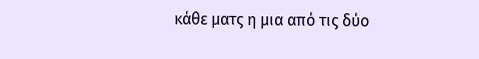κάθε ματς η μια από τις δύο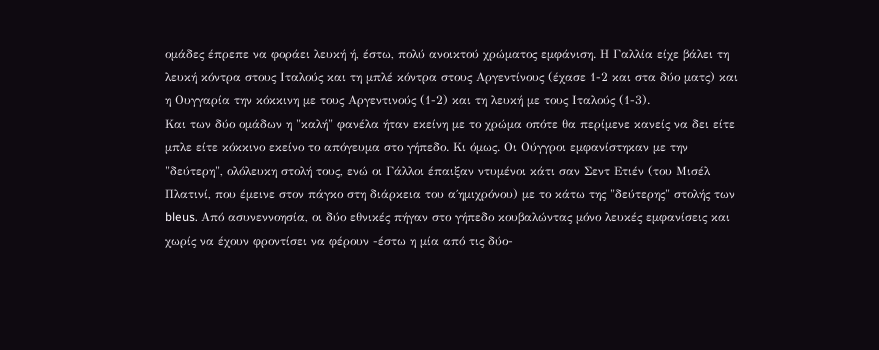ομάδες έπρεπε να φοράει λευκή ή, έστω, πολύ ανοικτού χρώματος εμφάνιση. Η Γαλλία είχε βάλει τη λευκή κόντρα στους Ιταλούς και τη μπλέ κόντρα στους Αργεντίνους (έχασε 1-2 και στα δύο ματς) και η Ουγγαρία την κόκκινη με τους Αργεντινούς (1-2) και τη λευκή με τους Ιταλούς (1-3).
Και των δύο ομάδων η "καλή" φανέλα ήταν εκείνη με το χρώμα οπότε θα περίμενε κανείς να δει είτε μπλε είτε κόκκινο εκείνο το απόγευμα στο γήπεδο. Κι όμως. Οι Ούγγροι εμφανίστηκαν με την "δεύτερη", ολόλευκη στολή τους, ενώ οι Γάλλοι έπαιξαν ντυμένοι κάτι σαν Σεντ Ετιέν (του Μισέλ Πλατινί, που έμεινε στον πάγκο στη διάρκεια του α΄ημιχρόνου) με το κάτω της "δεύτερης" στολής των bleus. Από ασυνεννοησία, οι δύο εθνικές πήγαν στο γήπεδο κουβαλώντας μόνο λευκές εμφανίσεις και χωρίς να έχουν φροντίσει να φέρουν -έστω η μία από τις δύο-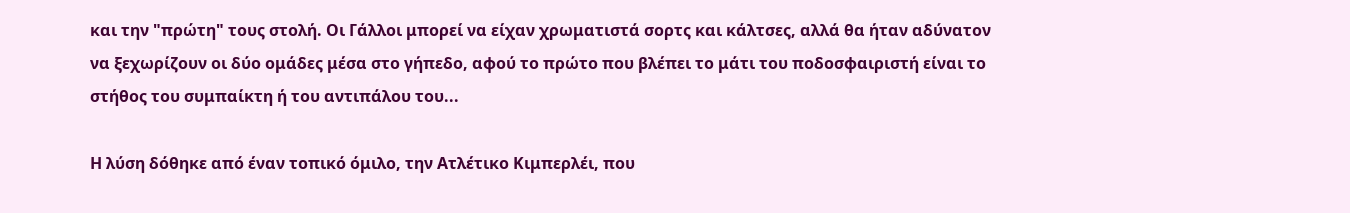και την "πρώτη" τους στολή. Οι Γάλλοι μπορεί να είχαν χρωματιστά σορτς και κάλτσες, αλλά θα ήταν αδύνατον να ξεχωρίζουν οι δύο ομάδες μέσα στο γήπεδο, αφού το πρώτο που βλέπει το μάτι του ποδοσφαιριστή είναι το στήθος του συμπαίκτη ή του αντιπάλου του...

Η λύση δόθηκε από έναν τοπικό όμιλο, την Ατλέτικο Κιμπερλέι, που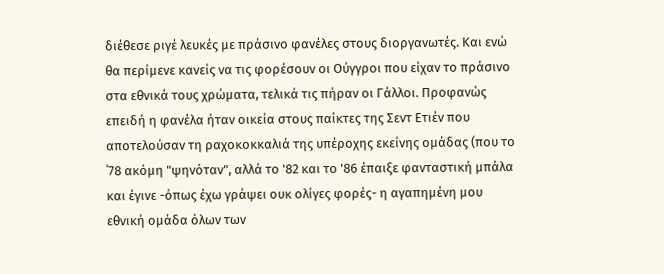διέθεσε ριγέ λευκές με πράσινο φανέλες στους διοργανωτές. Και ενώ θα περίμενε κανείς να τις φορέσουν οι Ούγγροι που είχαν το πράσινο στα εθνικά τους χρώματα, τελικά τις πήραν οι Γάλλοι. Προφανώς επειδή η φανέλα ήταν οικεία στους παίκτες της Σεντ Ετιέν που αποτελούσαν τη ραχοκοκκαλιά της υπέροχης εκείνης ομάδας (που το ΄78 ακόμη "ψηνόταν", αλλά το '82 και το '86 έπαιξε φανταστική μπάλα και έγινε -όπως έχω γράψει ουκ ολίγες φορές- η αγαπημένη μου εθνική ομάδα όλων των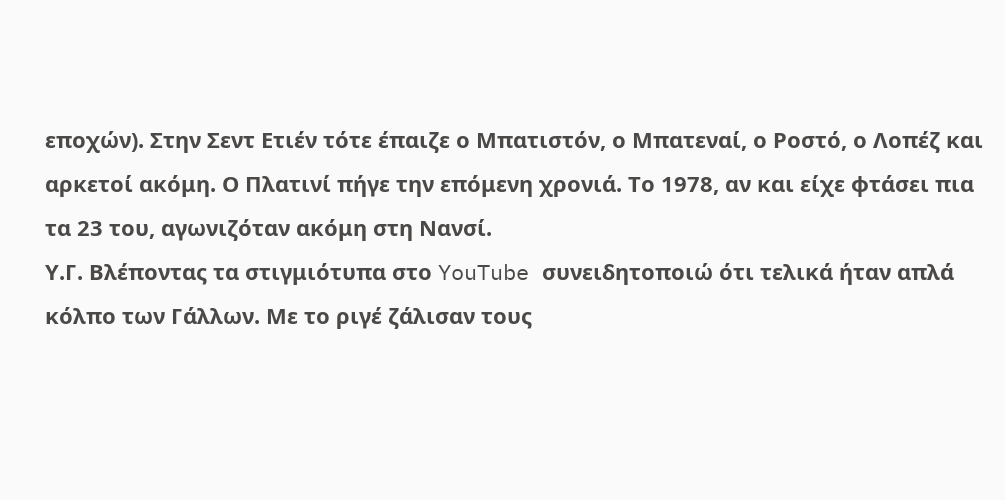εποχών). Στην Σεντ Ετιέν τότε έπαιζε ο Μπατιστόν, ο Μπατεναί, ο Ροστό, ο Λοπέζ και αρκετοί ακόμη. Ο Πλατινί πήγε την επόμενη χρονιά. Το 1978, αν και είχε φτάσει πια τα 23 του, αγωνιζόταν ακόμη στη Νανσί.
Υ.Γ. Βλέποντας τα στιγμιότυπα στο YouTube συνειδητοποιώ ότι τελικά ήταν απλά κόλπο των Γάλλων. Με το ριγέ ζάλισαν τους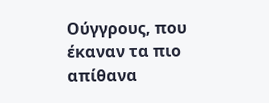Ούγγρους, που έκαναν τα πιο απίθανα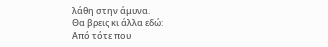λάθη στην άμυνα.
Θα βρεις κι άλλα εδώ:
Από τότε που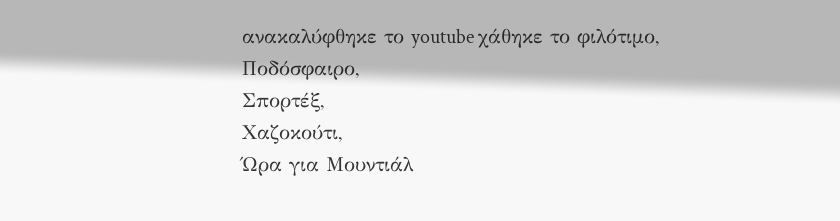ανακαλύφθηκε το youtube χάθηκε το φιλότιμο,
Ποδόσφαιρο,
Σπορτέξ,
Χαζοκούτι,
Ώρα για Μουντιάλ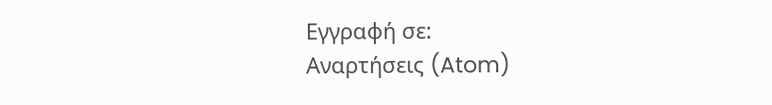Εγγραφή σε:
Αναρτήσεις (Atom)